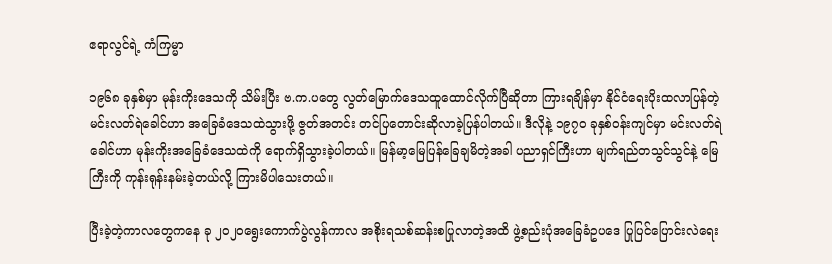ဧရာလွင်ရဲ့ ကံကြမ္မာ

၁၉၆၈ ခုနှစ်မှာ မုန်းကိုးဒေသကို သိမ်းပြီး ဗ.က.ပတွေ လွတ်မြောက်ဒေသထူထောင်လိုက်ပြီဆိုတာ ကြားရချိန်မှာ နိုင်ငံရေးပိုးထလာပြန်တဲ့ မင်းလတ်ရဲခေါင်ဟာ အခြေခံဒေသထဲသွားဖို့ ဇွတ်အတင်း တင်ပြတောင်းဆိုလာခဲ့ပြန်ပါတယ်။ ဒီလိုနဲ့ ၁၉၇၀ ခုနှစ်ဝန်းကျင်မှာ မင်းလတ်ရဲခေါင်ဟာ မုန်းကိုးအခြေခံဒေသထဲကို ရောက်ရှိသွားခဲ့ပါတယ်။ မြန်မာ့မြေပြန်ခြေချမိတဲ့အခါ ပညာရှင်ကြီးဟာ မျက်ရည်တသွင်သွင်နဲ့ မြေကြီးကို ကုန်းရုန်းနမ်းခဲ့တယ်လို့ ကြားမိပါသေးတယ်။

ပြီးခဲ့တဲ့ကာလတွေကနေ ခု ၂၀၂၀ရွေးကောက်ပွဲလွန်ကာလ အစိုးရသစ်ဆန်းစပြုလာတဲ့အထိ ဖွဲ့စည်းပုံအခြေခံဥပဒေ ပြုပြင်ပြောင်းလဲရေး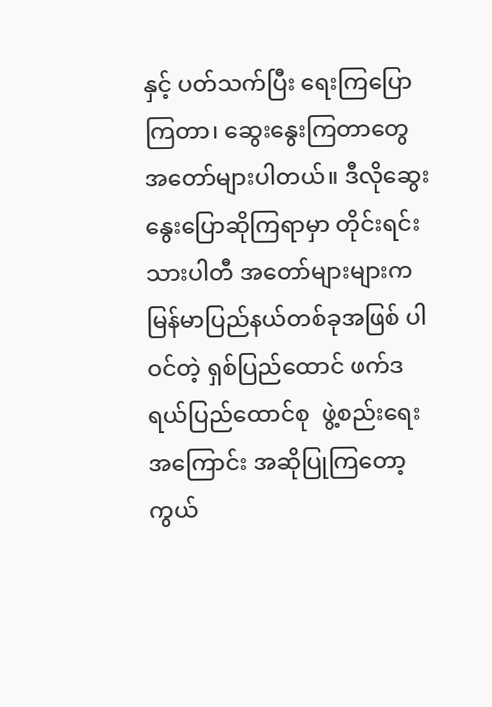နှင့် ပတ်သက်ပြီး ရေးကြပြောကြတာ၊ ဆွေးနွေးကြတာတွေ အတော်များပါတယ်။ ဒီလိုဆွေးနွေးပြောဆိုကြရာမှာ တိုင်းရင်းသားပါတီ အတော်များများက မြန်မာပြည်နယ်တစ်ခုအဖြစ် ပါဝင်တဲ့ ရှစ်ပြည်ထောင် ဖက်ဒရယ်ပြည်ထောင်စု  ဖွဲ့စည်းရေးအကြောင်း အဆိုပြုကြတော့ ကွယ်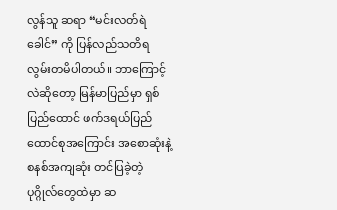လွန်သူ ဆရာ “မင်းလတ်ရဲခေါင်” ကို ပြန်လည်သတိရ လွမ်းတမိပါတယ်။ ဘာကြောင့်လဲဆိုတော့ မြန်မာပြည်မှာ ရှစ်ပြည်ထောင် ဖက်ဒရယ်ပြည်ထောင်စုအကြောင်း အစောဆုံးနဲ့ စနစ်အကျဆုံး တင်ပြခဲ့တဲ့ ပုဂ္ဂိုလ်တွေထဲမှာ ဆ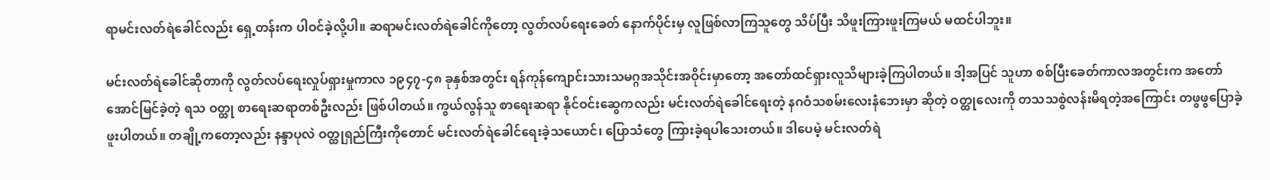ရာမင်းလတ်ရဲခေါင်လည်း ရှေ့တန်းက ပါဝင်ခဲ့လို့ပါ။ ဆရာမင်းလတ်ရဲခေါင်ကိုတော့ လွတ်လပ်ရေးခေတ် နောက်ပိုင်းမှ လူဖြစ်လာကြသူတွေ သိပ်ပြီး သိဖူးကြားဖူးကြမယ် မထင်ပါဘူး။

မင်းလတ်ရဲခေါင်ဆိုတာကို လွတ်လပ်ရေးလှုပ်ရှားမှုကာလ ၁၉၄၇-၄၈ ခုနှစ်အတွင်း ရန်ကုန်ကျောင်းသားသမဂ္ဂအသိုင်းအဝိုင်းမှာတော့ အတော်ထင်ရှားလူသိများခဲ့ကြပါတယ်။ ဒါ့အပြင် သူဟာ စစ်ပြီးခေတ်ကာလအတွင်းက အတော်အောင်မြင်ခဲ့တဲ့ ရသ ဝတ္ထု စာရေးဆရာတစ်ဦးလည်း ဖြစ်ပါတယ်။ ကွယ်လွန်သူ စာရေးဆရာ နိုင်ဝင်းဆွေကလည်း မင်းလတ်ရဲခေါင်ရေးတဲ့ နဂဝံသစမ်းလေးနံဘေးမှာ ဆိုတဲ့ ဝတ္ထုလေးကို တသသစွဲလန်းမိရတဲ့အကြောင်း တဖွဖွပြောခဲ့ဖူးပါတယ်။ တချို့ကတော့လည်း နန္ဒာပုလဲ ဝတ္ထုရှည်ကြီးကိုတောင် မင်းလတ်ရဲခေါင်ရေးခဲ့သယောင်၊ ပြောသံတွေ ကြားခဲ့ရပါသေးတယ်။ ဒါပေမဲ့ မင်းလတ်ရဲ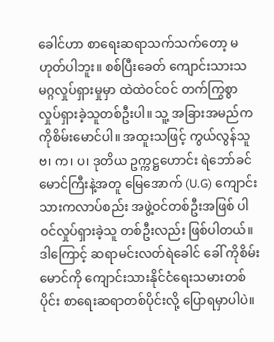ခေါင်ဟာ စာရေးဆရာသက်သက်တော့ မဟုတ်ပါဘူး။ စစ်ပြီးခေတ် ကျောင်းသားသမဂ္ဂလှုပ်ရှားမှုမှာ ထဲထဲဝင်ဝင် တက်ကြွစွာ လှုပ်ရှားခဲ့သူတစ်ဦးပါ။ သူ့ အခြားအမည်က ကိုစိမ်းမောင်ပါ။ အထူးသဖြင့် ကွယ်လွန်သူ ဗ၊ က၊ ပ၊ ဒုတိယ ဥက္ကဋ္ဌဟောင်း ရဲဘော်ခင်မောင်ကြီးနဲ့အတူ မြေအောက် (U.G) ကျောင်းသားကလာပ်စည်း အဖွဲ့ဝင်တစ်ဦးအဖြစ် ပါဝင်လှုပ်ရှားခဲ့သူ တစ်ဦးလည်း ဖြစ်ပါတယ်။ ဒါကြောင့် ဆရာမင်းလတ်ရဲခေါင် ခေါ် ကိုစိမ်းမောင်ကို ကျောင်းသားနိုင်ငံရေးသမားတစ်ပိုင်း စာရေးဆရာတစ်ပိုင်းလို့ ပြောရမှာပါပဲ။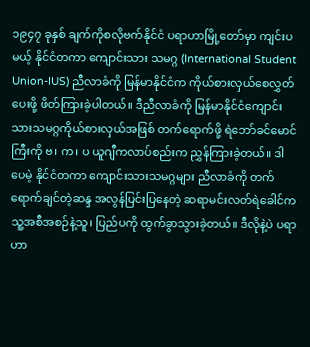၁၉၄၇ ခုနှစ် ချက်ကိုစလိုဗက်နိုင်ငံ ပရာဟာမြို့တော်မှာ ကျင်းပမယ့် နိုင်ငံတကာ ကျောင်းသား သမဂ္ဂ (International Student Union-IUS) ညီလာခံကို မြန်မာနိုင်ငံက ကိုယ်စားလှယ်စေလွှတ်ပေးဖို့ ဖိတ်ကြားခဲ့ပါတယ်။ ဒီညီလာခံကို မြန်မာနိုင်ငံကျောင်းသားသမဂ္ဂကိုယ်စားလှယ်အဖြစ် တက်ရောက်ဖို့ ရဲဘော်ခင်မောင်ကြီးကို ဗ၊ က၊ ပ ယူဂျီကလာပ်စည်းက ညွှန်ကြားခဲ့တယ်။ ဒါပေမဲ့ နိုင်ငံတကာ ကျောင်းသားသမဂ္ဂများ ညီလာခံကို တက်ရောက်ချင်တဲ့ဆန္ဒ အလွန်ပြင်းပြနေတဲ့ ဆရာမင်းလတ်ရဲခေါင်က သူ့အစီအစဉ်နဲ့သူ၊ ပြည်ပကို ထွက်ခွာသွားခဲ့တယ်။ ဒီလိုနဲ့ပဲ ပရာဟာ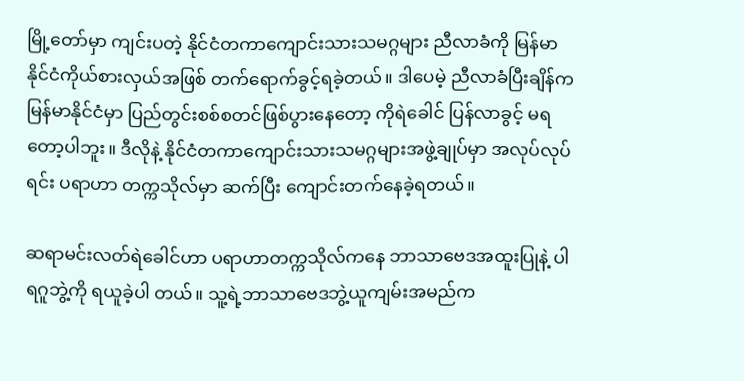မြို့တော်မှာ ကျင်းပတဲ့ နိုင်ငံတကာကျောင်းသားသမဂ္ဂများ ညီလာခံကို မြန်မာနိုင်ငံကိုယ်စားလှယ်အဖြစ် တက်ရောက်ခွင့်ရခဲ့တယ်။ ဒါပေမဲ့ ညီလာခံပြီးချိန်က မြန်မာနိုင်ငံမှာ ပြည်တွင်းစစ်စတင်ဖြစ်ပွားနေတော့ ကိုရဲခေါင် ပြန်လာခွင့် မရတော့ပါဘူး။ ဒီလိုနဲ့ နိုင်ငံတကာကျောင်းသားသမဂ္ဂများအဖွဲ့ချုပ်မှာ အလုပ်လုပ်ရင်း ပရာဟာ တက္ကသိုလ်မှာ ဆက်ပြီး ကျောင်းတက်နေခဲ့ရတယ်။

ဆရာမင်းလတ်ရဲခေါင်ဟာ ပရာဟာတက္ကသိုလ်ကနေ ဘာသာဗေဒအထူးပြုနဲ့ ပါရဂူဘွဲ့ကို ရယူခဲ့ပါ တယ်။ သူ့ရဲ့ဘာသာဗေဒဘွဲ့ယူကျမ်းအမည်က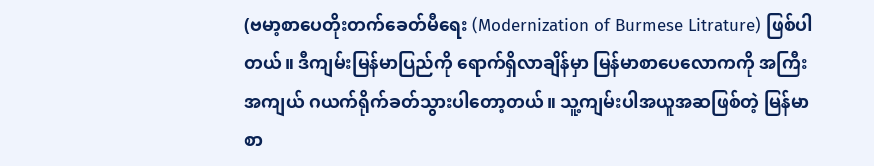(ဗမာ့စာပေတိုးတက်ခေတ်မီရေး (Modernization of Burmese Litrature) ဖြစ်ပါတယ်။ ဒီကျမ်းမြန်မာပြည်ကို ရောက်ရှိလာချိန်မှာ မြန်မာစာပေလောကကို အကြီးအကျယ် ဂယက်ရိုက်ခတ်သွားပါတော့တယ်။ သူ့ကျမ်းပါအယူအဆဖြစ်တဲ့ မြန်မာစာ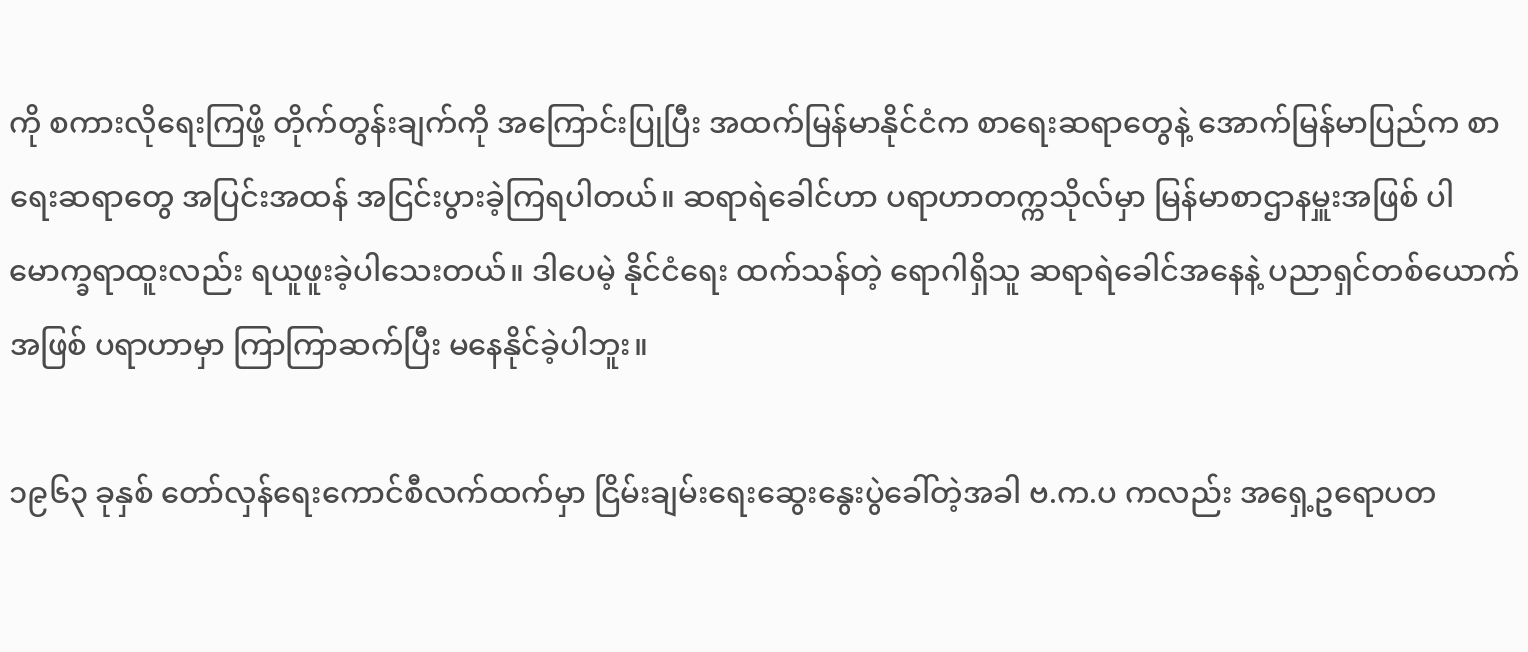ကို စကားလိုရေးကြဖို့ တိုက်တွန်းချက်ကို အကြောင်းပြုပြီး အထက်မြန်မာနိုင်ငံက စာရေးဆရာတွေနဲ့ အောက်မြန်မာပြည်က စာရေးဆရာတွေ အပြင်းအထန် အငြင်းပွားခဲ့ကြရပါတယ်။ ဆရာရဲခေါင်ဟာ ပရာဟာတက္ကသိုလ်မှာ မြန်မာစာဌာနမှူးအဖြစ် ပါမောက္ခရာထူးလည်း ရယူဖူးခဲ့ပါသေးတယ်။ ဒါပေမဲ့ နိုင်ငံရေး ထက်သန်တဲ့ ရောဂါရှိသူ ဆရာရဲခေါင်အနေနဲ့ ပညာရှင်တစ်ယောက်အဖြစ် ပရာဟာမှာ ကြာကြာဆက်ပြီး မနေနိုင်ခဲ့ပါဘူး။

၁၉၆၃ ခုနှစ် တော်လှန်ရေးကောင်စီလက်ထက်မှာ ငြိမ်းချမ်းရေးဆွေးနွေးပွဲခေါ်တဲ့အခါ ဗ.က.ပ ကလည်း အရှေ့ဥရောပတ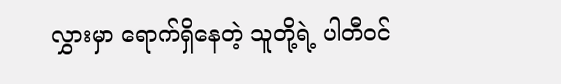လွှားမှာ ရောက်ရှိနေတဲ့ သူတို့ရဲ့ ပါတီဝင်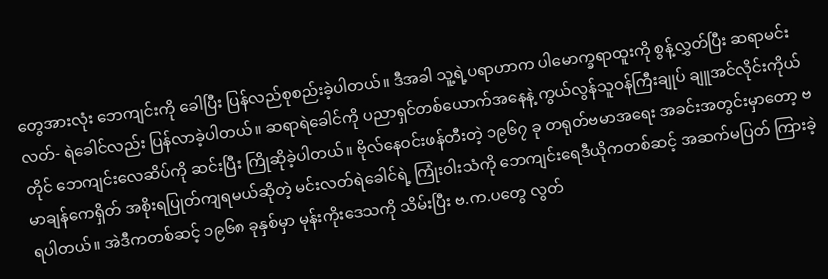တွေအားလုံး ဘေကျင်းကို ခေါပြီး ပြန်လည်စုစည်းခဲ့ပါတယ်။ ဒီအခါ သူ့ရဲ့ပရာဟာက ပါမောက္ခရာထူးကို စွန့်လွှတ်ပြီး ဆရာမင်းလတ်- ရဲခေါင်လည်း ပြန်လာခဲ့ပါတယ်။ ဆရာရဲခေါင်ကို ပညာရှင်တစ်ယောက်အနေနဲ့ ကွယ်လွန်သူဝန်ကြီးချုပ် ချူအင်လိုင်းကိုယ်တိုင် ဘေကျင်းလေဆိပ်ကို ဆင်းပြီး ကြိုဆိုခဲ့ပါတယ်။ ဗိုလ်နေဝင်းဖန်တီးတဲ့ ၁၉၆၇ ခု တရုတ်ဗမာအရေး အခင်းအတွင်းမှာတော့ ဗမာချန်ကေရှိတ် အစိုးရပြုတ်ကျရမယ်ဆိုတဲ့ မင်းလတ်ရဲခေါင်ရဲ့ ကြုံးဝါးသံကို ဘေကျင်းရေဒီယိုကတစ်ဆင့် အဆက်မပြတ် ကြားခဲ့ရပါတယ်။ အဲဒီကတစ်ဆင့် ၁၉၆၈ ခုနှစ်မှာ မုန်းကိုးဒေသကို သိမ်းပြီး ဗ.က.ပတွေ လွတ်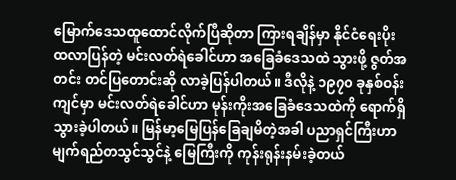မြောက်ဒေသထူထောင်လိုက်ပြီဆိုတာ ကြားရချိန်မှာ နိုင်ငံရေးပိုးထလာပြန်တဲ့ မင်းလတ်ရဲခေါင်ဟာ အခြေခံဒေသထဲ သွားဖို့ ဇွတ်အတင်း တင်ပြတောင်းဆို လာခဲ့ပြန်ပါတယ်။ ဒီလိုနဲ့ ၁၉၇၀ ခုနှစ်ဝန်းကျင်မှာ မင်းလတ်ရဲခေါင်ဟာ မုန်းကိုးအခြေခံဒေသထဲကို ရောက်ရှိသွားခဲ့ပါတယ်။ မြန်မာ့မြေပြန်ခြေချမိတဲ့အခါ ပညာရှင်ကြီးဟာ မျက်ရည်တသွင်သွင်နဲ့ မြေကြီးကို ကုန်းရုန်းနမ်းခဲ့တယ်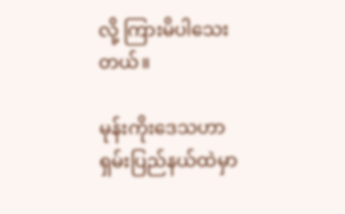လို့ ကြားမိပါသေးတယ်။

မုန်းကိုးဒေသဟာ ရှမ်းပြည်နယ်ထဲမှာ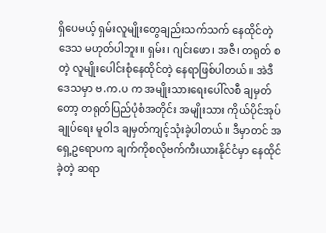ရှိပေမယ့် ရှမ်းလူမျိုးတွေချည်းသက်သက် နေထိုင်တဲ့ ဒေသ မဟုတ်ပါဘူး။ ရှမ်း၊ ဂျင်းဖော၊ အဇီ၊ တရုတ် စတဲ့ လူမျိုးပေါင်းစုံနေထိုင်တဲ့ နေရာဖြစ်ပါတယ်။ အဲဒီဒေသမှာ ဗ.က.ပ က အမျိုးသားရေးပေါ်လစီ ချမှတ်တော့ တရုတ်ပြည်ပုံစံအတိုင်း အမျိုးသား ကိုယ်ပိုင်အုပ်ချုပ်ရေး မူဝါဒ ချမှတ်ကျင့်သုံးခဲ့ပါတယ်။ ဒီမှာတင် အရှေ့ဥရောပက ချက်ကိုစလိုဗက်ကီးယားနိုင်ငံမှာ နေထိုင်ခဲ့တဲ့ ဆရာ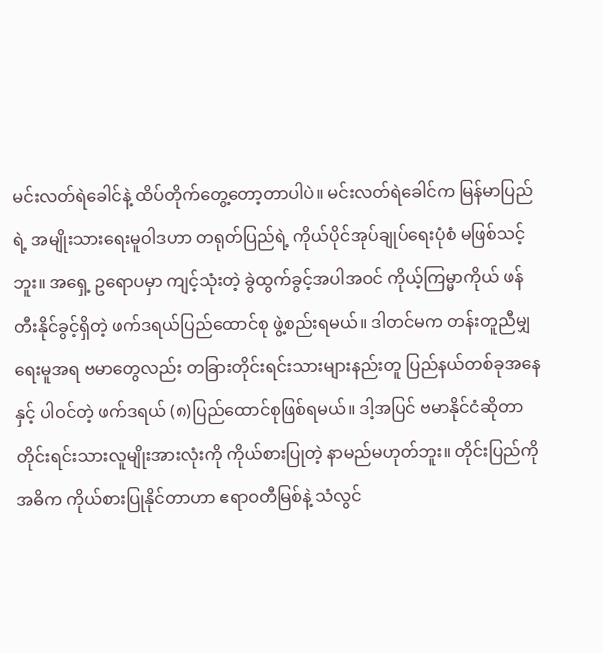မင်းလတ်ရဲခေါင်နဲ့ ထိပ်တိုက်တွေ့တော့တာပါပဲ။ မင်းလတ်ရဲခေါင်က မြန်မာပြည်ရဲ့ အမျိုးသားရေးမူဝါဒဟာ တရုတ်ပြည်ရဲ့ ကိုယ်ပိုင်အုပ်ချုပ်ရေးပုံစံ မဖြစ်သင့်ဘူး။ အရှေ့ ဥရောပမှာ ကျင့်သုံးတဲ့ ခွဲထွက်ခွင့်အပါအဝင် ကိုယ့်ကြမ္မာကိုယ် ဖန်တီးနိုင်ခွင့်ရှိတဲ့ ဖက်ဒရယ်ပြည်ထောင်စု ဖွဲ့စည်းရမယ်။ ဒါတင်မက တန်းတူညီမျှရေးမူအရ ဗမာတွေလည်း တခြားတိုင်းရင်းသားများနည်းတူ ပြည်နယ်တစ်ခုအနေနှင့် ပါဝင်တဲ့ ဖက်ဒရယ် (၈)ပြည်ထောင်စုဖြစ်ရမယ်။ ဒါ့အပြင် ဗမာနိုင်ငံဆိုတာ တိုင်းရင်းသားလူမျိုးအားလုံးကို ကိုယ်စားပြုတဲ့ နာမည်မဟုတ်ဘူး။ တိုင်းပြည်ကို အဓိက ကိုယ်စားပြုနိုင်တာဟာ ဧရာဝတီမြစ်နဲ့ သံလွင်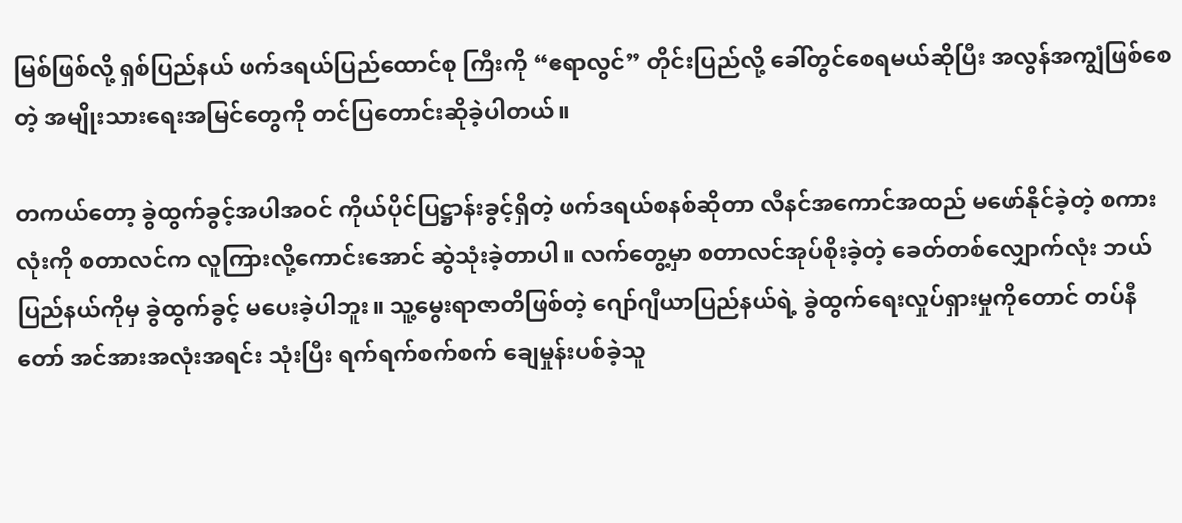မြစ်ဖြစ်လို့ ရှစ်ပြည်နယ် ဖက်ဒရယ်ပြည်ထောင်စု ကြီးကို “ဧရာလွင်” တိုင်းပြည်လို့ ခေါ်တွင်စေရမယ်ဆိုပြီး အလွန်အကျွံဖြစ်စေတဲ့ အမျိုးသားရေးအမြင်တွေကို တင်ပြတောင်းဆိုခဲ့ပါတယ်။

တကယ်တော့ ခွဲထွက်ခွင့်အပါအဝင် ကိုယ်ပိုင်ပြဋ္ဌာန်းခွင့်ရှိတဲ့ ဖက်ဒရယ်စနစ်ဆိုတာ လီနင်အကောင်အထည် မဖော်နိုင်ခဲ့တဲ့ စကားလုံးကို စတာလင်က လူကြားလို့ကောင်းအောင် ဆွဲသုံးခဲ့တာပါ။ လက်တွေ့မှာ စတာလင်အုပ်စိုးခဲ့တဲ့ ခေတ်တစ်လျှောက်လုံး ဘယ်ပြည်နယ်ကိုမှ ခွဲထွက်ခွင့် မပေးခဲ့ပါဘူး။ သူ့မွေးရာဇာတိဖြစ်တဲ့ ဂျော်ဂျီယာပြည်နယ်ရဲ့ ခွဲထွက်ရေးလှုပ်ရှားမှုကိုတောင် တပ်နီတော် အင်အားအလုံးအရင်း သုံးပြီး ရက်ရက်စက်စက် ချေမှုန်းပစ်ခဲ့သူ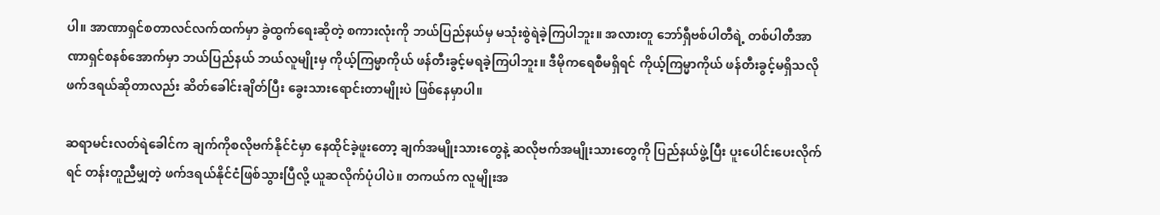ပါ။ အာဏာရှင်စတာလင်လက်ထက်မှာ ခွဲထွက်ရေးဆိုတဲ့ စကားလုံးကို ဘယ်ပြည်နယ်မှ မသုံးစွဲရဲခဲ့ကြပါဘူး။ အလားတူ ဘော်ရှီဗစ်ပါတီရဲ့ တစ်ပါတီအာဏာရှင်စနစ်အောက်မှာ ဘယ်ပြည်နယ် ဘယ်လူမျိုးမှ ကိုယ့်ကြမ္မာကိုယ် ဖန်တီးခွင့်မရခဲ့ကြပါဘူး။ ဒီမိုကရေစီမရှိရင် ကိုယ့်ကြမ္မာကိုယ် ဖန်တီးခွင့်မရှိသလို ဖက်ဒရယ်ဆိုတာလည်း ဆိတ်ခေါင်းချိတ်ပြီး ခွေးသားရောင်းတာမျိုးပဲ ဖြစ်နေမှာပါ။

ဆရာမင်းလတ်ရဲခေါင်က ချက်ကိုစလိုဗက်နိုင်ငံမှာ နေထိုင်ခဲ့ဖူးတော့ ချက်အမျိုးသားတွေနဲ့ ဆလိုဗက်အမျိုးသားတွေကို ပြည်နယ်ဖွဲ့ပြီး ပူးပေါင်းပေးလိုက်ရင် တန်းတူညီမျှတဲ့ ဖက်ဒရယ်နိုင်ငံဖြစ်သွားပြီလို့ ယူဆလိုက်ပုံပါပဲ။ တကယ်က လူမျိုးအ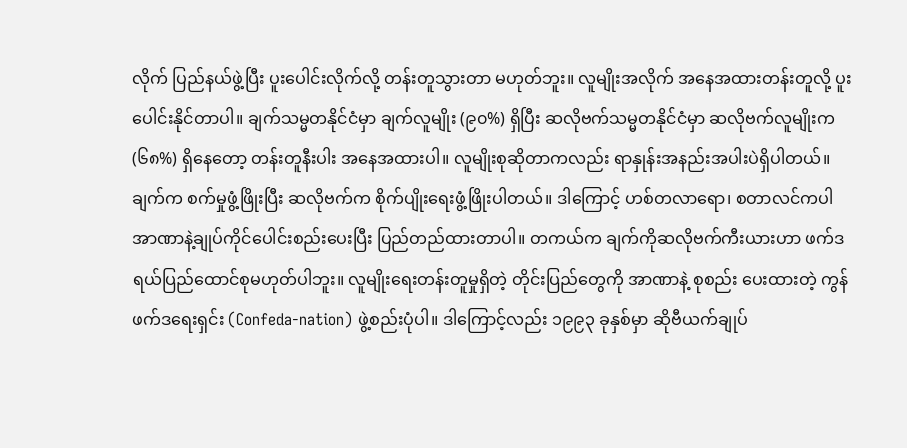လိုက် ပြည်နယ်ဖွဲ့ပြီး ပူးပေါင်းလိုက်လို့ တန်းတူသွားတာ မဟုတ်ဘူး။ လူမျိုးအလိုက် အနေအထားတန်းတူလို့ ပူးပေါင်းနိုင်တာပါ။ ချက်သမ္မတနိုင်ငံမှာ ချက်လူမျိုး (၉၀%) ရှိပြီး ဆလိုဗက်သမ္မတနိုင်ငံမှာ ဆလိုဗက်လူမျိုးက (၆၈%) ရှိနေတော့ တန်းတူနီးပါး အနေအထားပါ။ လူမျိုးစုဆိုတာကလည်း ရာနှုန်းအနည်းအပါးပဲရှိပါတယ်။ ချက်က စက်မှုဖွံ့ဖြိုးပြီး ဆလိုဗက်က စိုက်ပျိုးရေးဖွံ့ဖြိုးပါတယ်။ ဒါကြောင့် ဟစ်တလာရော၊ စတာလင်ကပါ အာဏာနဲ့ချုပ်ကိုင်ပေါင်းစည်းပေးပြီး ပြည်တည်ထားတာပါ။ တကယ်က ချက်ကိုဆလိုဗက်ကီးယားဟာ ဖက်ဒရယ်ပြည်ထောင်စုမဟုတ်ပါဘူး။ လူမျိုးရေးတန်းတူမှုရှိတဲ့ တိုင်းပြည်တွေကို အာဏာနဲ့ စုစည်း ပေးထားတဲ့ ကွန်ဖက်ဒရေးရှင်း (Confeda-nation) ဖွဲ့စည်းပုံပါ။ ဒါကြောင့်လည်း ၁၉၉၃ ခုနှစ်မှာ ဆိုဗီယက်ချုပ်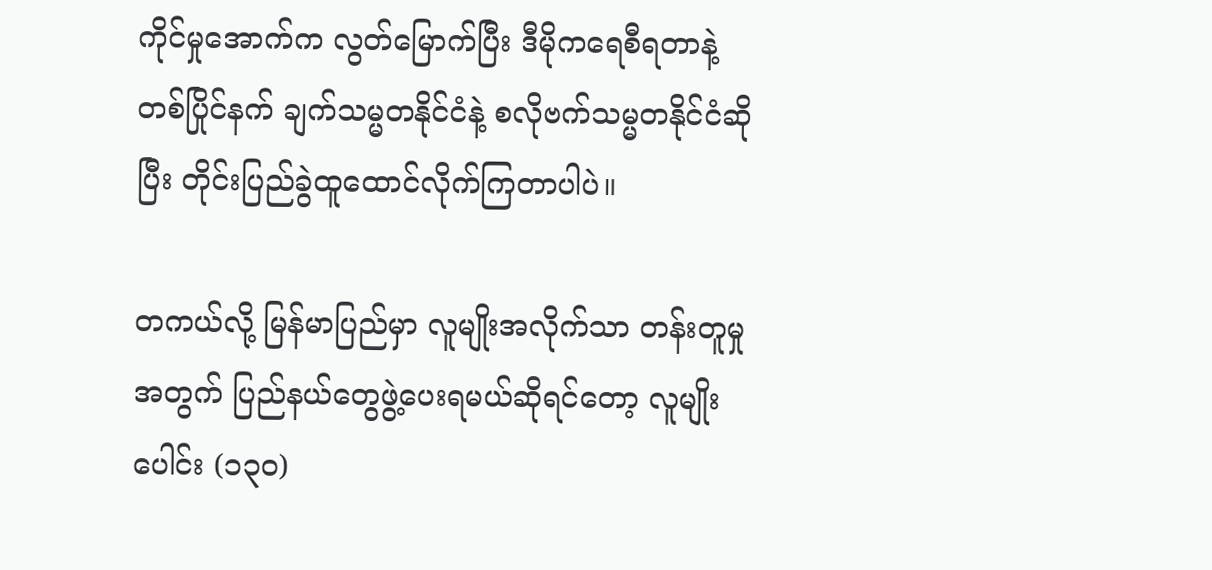ကိုင်မှုအောက်က လွတ်မြောက်ပြီး ဒီမိုကရေစီရတာနဲ့ တစ်ပြိုင်နက် ချက်သမ္မတနိုင်ငံနဲ့ စလိုဗက်သမ္မတနိုင်ငံဆိုပြီး တိုင်းပြည်ခွဲထူထောင်လိုက်ကြတာပါပဲ။

တကယ်လို့ မြန်မာပြည်မှာ လူမျိုးအလိုက်သာ တန်းတူမှုအတွက် ပြည်နယ်တွေဖွဲ့ပေးရမယ်ဆိုရင်တော့ လူမျိုးပေါင်း (၁၃၀)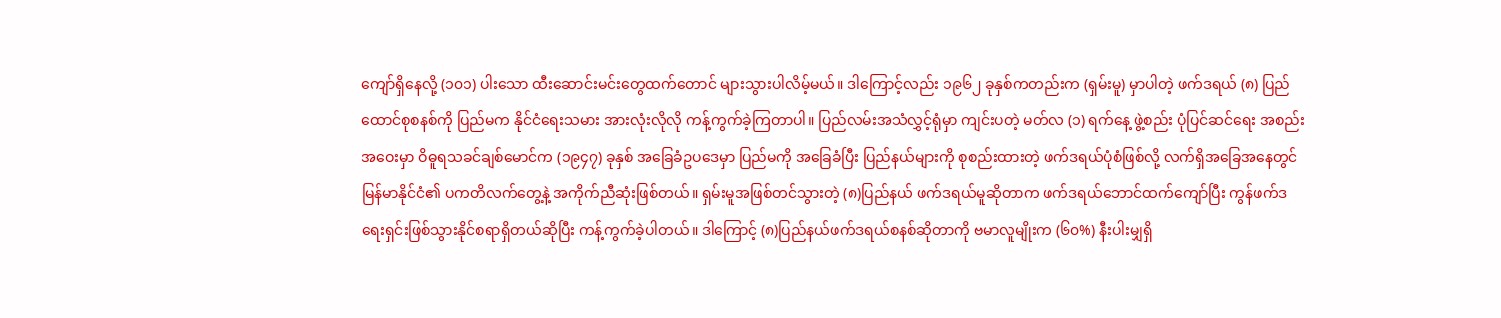ကျော်ရှိနေလို့ (၁၀၁) ပါးသော ထီးဆောင်းမင်းတွေထက်တောင် များသွားပါလိမ့်မယ်။ ဒါကြောင့်လည်း ၁၉၆၂ ခုနှစ်ကတည်းက (ရှမ်းမူ) မှာပါတဲ့ ဖက်ဒရယ် (၈) ပြည်ထောင်စုစနစ်ကို ပြည်မက နိုင်ငံရေးသမား အားလုံးလိုလို ကန့်ကွက်ခဲ့ကြတာပါ။ ပြည်လမ်းအသံလွှင့်ရုံမှာ ကျင်းပတဲ့ မတ်လ (၁) ရက်နေ့ ဖွဲ့စည်း ပုံပြင်ဆင်ရေး အစည်းအဝေးမှာ ဝိဓူရသခင်ချစ်မောင်က (၁၉၄၇) ခုနှစ် အခြေခံဥပဒေမှာ ပြည်မကို အခြေခံပြီး ပြည်နယ်များကို စုစည်းထားတဲ့ ဖက်ဒရယ်ပုံစံဖြစ်လို့ လက်ရှိအခြေအနေတွင် မြန်မာနိုင်ငံ၏ ပကတိလက်တွေ့နဲ့ အကိုက်ညီဆုံးဖြစ်တယ်။ ရှမ်းမူအဖြစ်တင်သွားတဲ့ (၈)ပြည်နယ် ဖက်ဒရယ်မူဆိုတာက ဖက်ဒရယ်ဘောင်ထက်ကျော်ပြီး ကွန်ဖက်ဒရေးရှင်းဖြစ်သွားနိုင်စရာရှိတယ်ဆိုပြီး ကန့်ကွက်ခဲ့ပါတယ်။ ဒါကြောင့် (၈)ပြည်နယ်ဖက်ဒရယ်စနစ်ဆိုတာကို ဗမာလူမျိုးက (၆၀%) နီးပါးမျှရှိ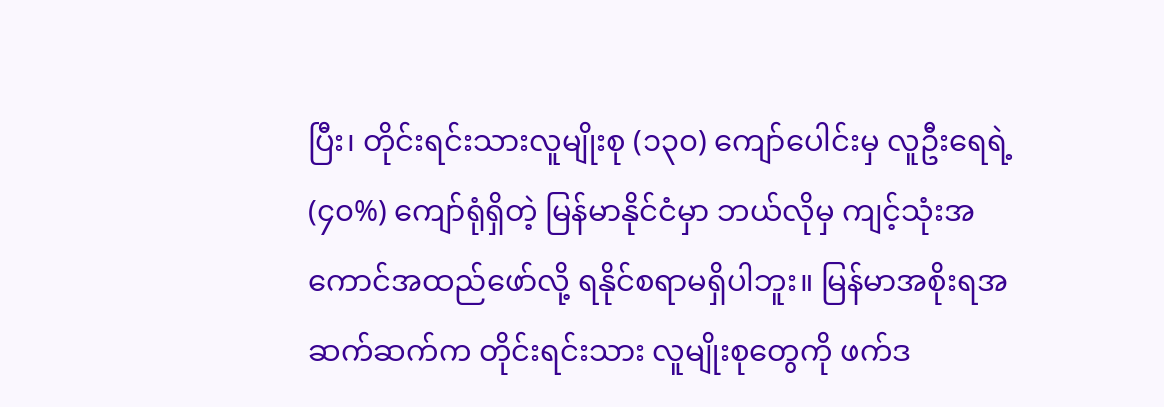ပြီး၊ တိုင်းရင်းသားလူမျိုးစု (၁၃၀) ကျော်ပေါင်းမှ လူဦးရေရဲ့ (၄၀%) ကျော်ရုံရှိတဲ့ မြန်မာနိုင်ငံမှာ ဘယ်လိုမှ ကျင့်သုံးအကောင်အထည်ဖော်လို့ ရနိုင်စရာမရှိပါဘူး။ မြန်မာအစိုးရအဆက်ဆက်က တိုင်းရင်းသား လူမျိုးစုတွေကို ဖက်ဒ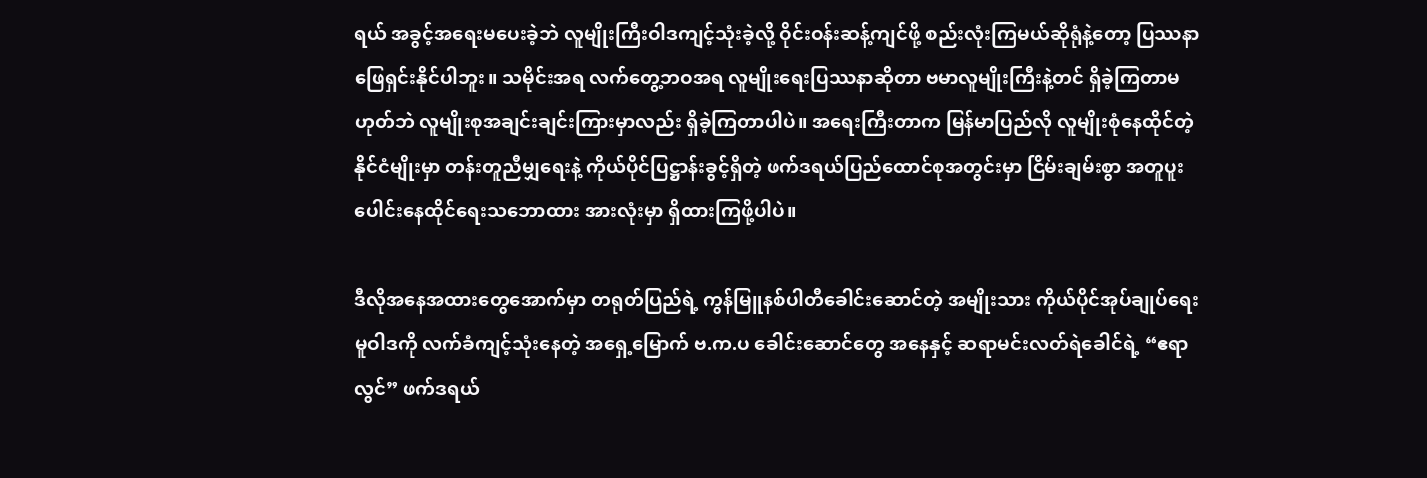ရယ် အခွင့်အရေးမပေးခဲ့ဘဲ လူမျိုးကြီးဝါဒကျင့်သုံးခဲ့လို့ ဝိုင်းဝန်းဆန့်ကျင်ဖို့ စည်းလုံးကြမယ်ဆိုရုံနဲ့တော့ ပြဿနာဖြေရှင်းနိုင်ပါဘူး။ သမိုင်းအရ လက်တွေ့ဘဝအရ လူမျိုးရေးပြဿနာဆိုတာ ဗမာလူမျိုးကြီးနဲ့တင် ရှိခဲ့ကြတာမဟုတ်ဘဲ လူမျိုးစုအချင်းချင်းကြားမှာလည်း ရှိခဲ့ကြတာပါပဲ။ အရေးကြီးတာက မြန်မာပြည်လို လူမျိုးစုံနေထိုင်တဲ့ နိုင်ငံမျိုးမှာ တန်းတူညီမျှရေးနဲ့ ကိုယ်ပိုင်ပြဋ္ဌာန်းခွင့်ရှိတဲ့ ဖက်ဒရယ်ပြည်ထောင်စုအတွင်းမှာ ငြိမ်းချမ်းစွာ အတူပူးပေါင်းနေထိုင်ရေးသဘောထား အားလုံးမှာ ရှိထားကြဖို့ပါပဲ။

ဒီလိုအနေအထားတွေအောက်မှာ တရုတ်ပြည်ရဲ့ ကွန်မြူနစ်ပါတီခေါင်းဆောင်တဲ့ အမျိုးသား ကိုယ်ပိုင်အုပ်ချုပ်ရေး မူဝါဒကို လက်ခံကျင့်သုံးနေတဲ့ အရှေ့မြောက် ဗ.က.ပ ခေါင်းဆောင်တွေ အနေနှင့် ဆရာမင်းလတ်ရဲခေါင်ရဲ့ “ဧရာလွင်” ဖက်ဒရယ်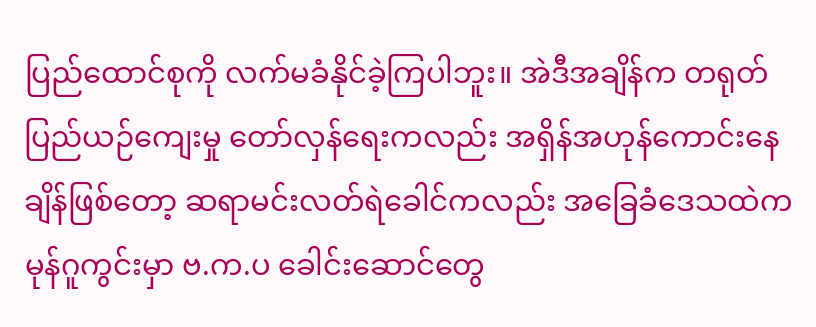ပြည်ထောင်စုကို လက်မခံနိုင်ခဲ့ကြပါဘူး။ အဲဒီအချိန်က တရုတ်ပြည်ယဉ်ကျေးမှု တော်လှန်ရေးကလည်း အရှိန်အဟုန်ကောင်းနေချိန်ဖြစ်တော့ ဆရာမင်းလတ်ရဲခေါင်ကလည်း အခြေခံဒေသထဲက မုန်ဂူကွင်းမှာ ဗ.က.ပ ခေါင်းဆောင်တွေ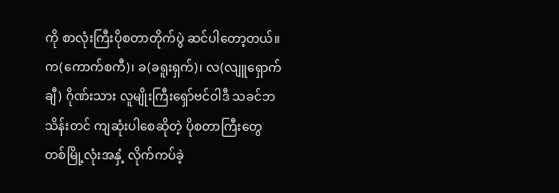ကို စာလုံးကြီးပိုစတာတိုက်ပွဲ ဆင်ပါတော့တယ်။ က(ကောက်စကီ)၊ ခ(ခရူးရှက်)၊ လ(လျူရှောက်ချီ) ဂိုဏ်းသား လူမျိုးကြီးရှော်ဗင်ဝါဒီ သခင်ဘသိန်းတင် ကျဆုံးပါစေဆိုတဲ့ ပိုစတာကြီးတွေ တစ်မြို့လုံးအနှံ့ လိုက်ကပ်ခဲ့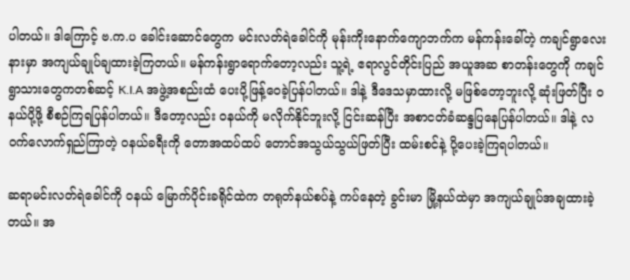ပါတယ်။ ဒါကြောင့် ဗ.က.ပ ခေါင်းဆောင်တွေက မင်းလတ်ရဲခေါင်ကို မုန်းကိုးနောက်ကျောဘက်က မန်ကန်းခေါ်တဲ့ ကချင်ရွာလေးနားမှာ အကျယ်ချုပ်ချထားခဲ့ကြတယ်။ မန်ကန်းရွာရောက်တော့လည်း သူ့ရဲ့ ဧရာလွင်တိုင်းပြည် အယူအဆ စာတန်းတွေကို ကချင်ရွာသားတွေကတစ်ဆင့် K.I.A အဖွဲ့အစည်းထံ ပေးပို့ဖြန့်ဝေခဲ့ပြန်ပါတယ်။ ဒါနဲ့ ဒီဒေသမှာထားလို့ မဖြစ်တော့ဘူးလို့ ဆုံးဖြတ်ပြီး ဝနယ်ပို့ဖို့ စီစဉ်ကြရပြန်ပါတယ်။ ဒီတော့လည်း ဝနယ်ကို မလိုက်နိုင်ဘူးလို့ ငြင်းဆန်ပြီး အစာငတ်ခံဆန္ဒပြနေပြန်ပါတယ်။ ဒါနဲ့ လဝက်လောက်ရှည်ကြာတဲ့ ဝနယ်ခရီးကို တောအထပ်ထပ် တောင်အသွယ်သွယ်ဖြတ်ပြီး ထမ်းစင်နဲ့ ပို့ပေးခဲ့ကြရပါတယ်။

ဆရာမင်းလတ်ရဲခေါင်ကို ဝနယ် မြောက်ပိုင်းခရိုင်ထဲက တရုတ်နယ်စပ်နဲ့ ကပ်နေတဲ့ ခွင်းမာ မြို့နယ်ထဲမှာ အကျယ်ချုပ်အချထားခဲ့တယ်။ အ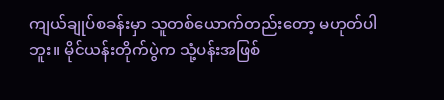ကျယ်ချုပ်စခန်းမှာ သူတစ်ယောက်တည်းတော့ မဟုတ်ပါဘူး။ မိုင်ယန်းတိုက်ပွဲက သုံ့ပန်းအဖြစ်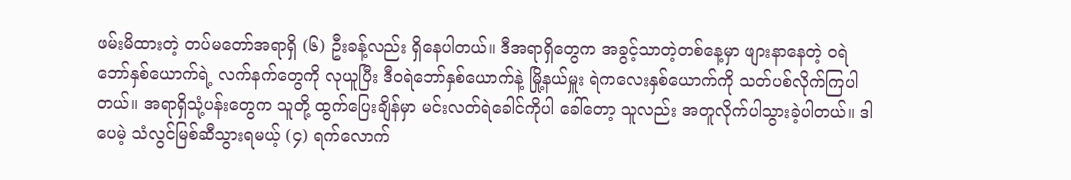ဖမ်းမိထားတဲ့ တပ်မတော်အရာရှိ (၆) ဦးခန့်လည်း ရှိနေပါတယ်။ ဒီအရာရှိတွေက အခွင့်သာတဲ့တစ်နေ့မှာ ဖျားနာနေတဲ့ ဝရဲဘော်နှစ်ယောက်ရဲ့ လက်နက်တွေကို လုယူပြီး ဒီဝရဲဘော်နှစ်ယောက်နဲ့ မြို့နယ်မှူး ရဲကလေးနှစ်ယောက်ကို သတ်ပစ်လိုက်ကြပါတယ်။ အရာရှိသုံ့ပန်းတွေက သူတို့ ထွက်ပြေးချိန်မှာ မင်းလတ်ရဲခေါင်ကိုပါ ခေါ်တော့ သူလည်း အတူလိုက်ပါသွားခဲ့ပါတယ်။ ဒါပေမဲ့ သံလွင်မြစ်ဆီသွားရမယ့် (၄) ရက်လောက်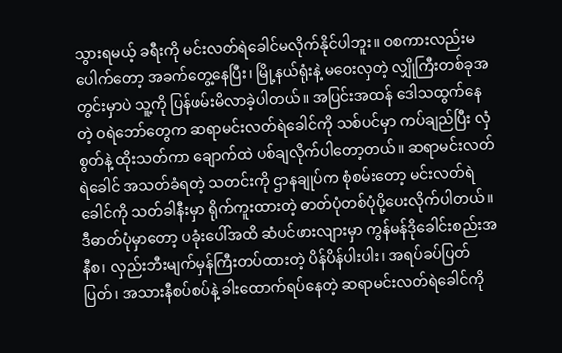သွားရမယ့် ခရီးကို မင်းလတ်ရဲခေါင်မလိုက်နိုင်ပါဘူး။ ဝစကားလည်းမပေါက်တော့ အခက်တွေ့နေပြီး၊ မြို့နယ်ရုံးနဲ့ မဝေးလှတဲ့ လျှိုကြီးတစ်ခုအတွင်းမှာပဲ သူ့ကို ပြန်ဖမ်းမိလာခဲ့ပါတယ်။ အပြင်းအထန် ဒေါသထွက်နေတဲ့ ဝရဲဘော်တွေက ဆရာမင်းလတ်ရဲခေါင်ကို သစ်ပင်မှာ ကပ်ချည်ပြီး လှံစွတ်နဲ့ ထိုးသတ်ကာ ချောက်ထဲ ပစ်ချလိုက်ပါတော့တယ်။ ဆရာမင်းလတ်ရဲခေါင် အသတ်ခံရတဲ့ သတင်းကို ဌာနချုပ်က စုံစမ်းတော့ မင်းလတ်ရဲခေါင်ကို သတ်ခါနီးမှာ ရိုက်ကူးထားတဲ့ ဓာတ်ပုံတစ်ပုံပို့ပေးလိုက်ပါတယ်။ ဒီဓာတ်ပုံမှာတော့ ပခုံးပေါ်အထိ ဆံပင်ဖားလျားမှာ ကွန်မန်ဒိုခေါင်းစည်းအနီစ၊ လှည်းဘီးမျက်မှန်ကြီးတပ်ထားတဲ့ ပိန်ပိန်ပါးပါး၊ အရပ်ခပ်ပြတ်ပြတ်၊ အသားနီစပ်စပ်နဲ့ ခါးထောက်ရပ်နေတဲ့ ဆရာမင်းလတ်ရဲခေါင်ကို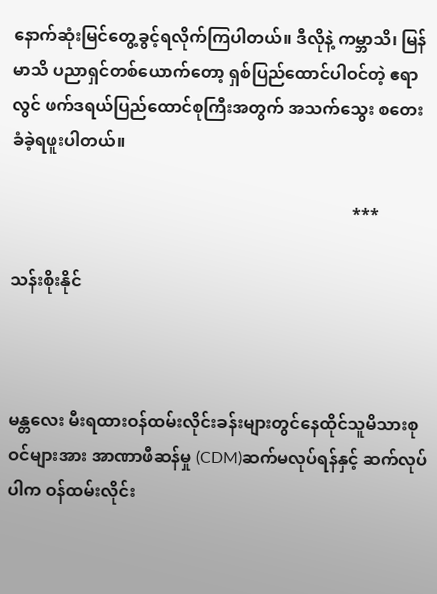နောက်ဆုံးမြင်တွေ့ခွင့်ရလိုက်ကြပါတယ်။ ဒီလိုနဲ့ ကမ္ဘာသိ၊ မြန်မာသိ ပညာရှင်တစ်ယောက်တော့ ရှစ်ပြည်ထောင်ပါဝင်တဲ့ ဧရာလွင် ဖက်ဒရယ်ပြည်ထောင်စုကြီးအတွက် အသက်သွေး စတေးခံခဲ့ရဖူးပါတယ်။

                                                                                  ***

သန်းစိုးနိုင်



မန္တလေး မီးရထားဝန်ထမ်းလိုင်းခန်းများတွင်နေထိုင်သူမိသားစုဝင်များအား အာဏာဖီဆန်မှု (CDM)ဆက်မလုပ်ရန်နှင့် ဆက်လုပ်ပါက ဝန်ထမ်းလိုင်း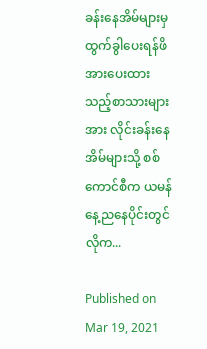ခန်းနေအိမ်များမှထွက်ခွါပေးရန်ဖိအားပေးထားသည့်စာသားများအား လိုင်းခန်းနေအိမ်များသို့ စစ်ကောင်စီက ယမန်နေ့ညနေပိုင်းတွင် လိုက...

Published on Mar 19, 2021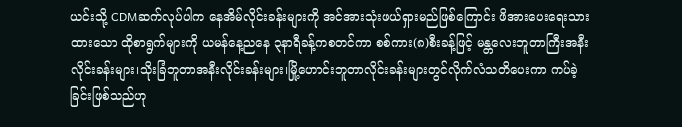ယင်းသို့ CDMဆက်လုပ်ပါက နေအိမ်လိုင်းခန်းများကို အင်အားသုံးဖယ်ရှားမည်ဖြစ်ကြောင်း ဖိအားပေးရေးသားထားသော ထိုစာရွက်များကို ယမန်နေ့ညနေ ၃နာရီခန့်ကစတင်ကာ စစ်ကား(၈)စီးခန့်ဖြင့် မန္တလေးဘူတာကြီးအနီးလိုင်းခန်းများ၊သိုးခြံဘူတာအနီးလိုင်းခန်းများ၊မြို့ဟောင်းဘူတာလိုင်းခန်းများတွင်လိုက်လံသတိပေးကာ ကပ်ခဲ့ခြင်းဖြစ်သည်ဟု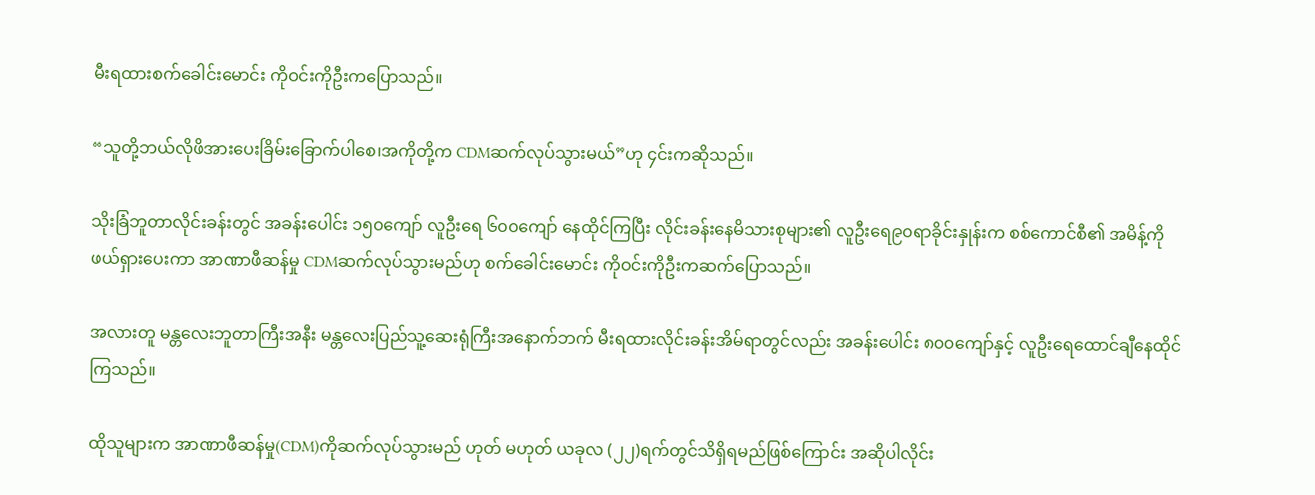မီးရထားစက်ခေါင်းမောင်း ကိုဝင်းကိုဦးကပြောသည်။

“သူတို့ဘယ်လိုဖိအားပေးခြိမ်းခြောက်ပါစေ၊အကိုတို့က CDMဆက်လုပ်သွားမယ်”ဟု ၄င်းကဆိုသည်။

သိုးခြံဘူတာလိုင်းခန်းတွင် အခန်းပေါင်း ၁၅၀ကျော် လူဦးရေ ၆၀၀ကျော် နေထိုင်ကြပြီး လိုင်းခန်းနေမိသားစုများ၏ လူဦးရေ၉၀ရာခိုင်းနှုန်းက စစ်ကောင်စီ၏ အမိန့်ကို ဖယ်ရှားပေးကာ အာဏာဖီဆန်မှု CDMဆက်လုပ်သွားမည်ဟု စက်ခေါင်းမောင်း ကိုဝင်းကိုဦးကဆက်ပြောသည်။

အလားတူ မန္တလေးဘူတာကြီးအနီး မန္တလေးပြည်သူ့ဆေးရုံကြီးအနောက်ဘက် မီးရထားလိုင်းခန်းအိမ်ရာတွင်လည်း အခန်းပေါင်း ၈၀၀ကျော်နှင့် လူဦးရေထောင်ချီနေထိုင်ကြသည်။

ထိုသူများက အာဏာဖီဆန်မှု(CDM)ကိုဆက်လုပ်သွားမည် ဟုတ် မဟုတ် ယခုလ (၂၂)ရက်တွင်သိရှိရမည်ဖြစ်ကြောင်း အဆိုပါလိုင်း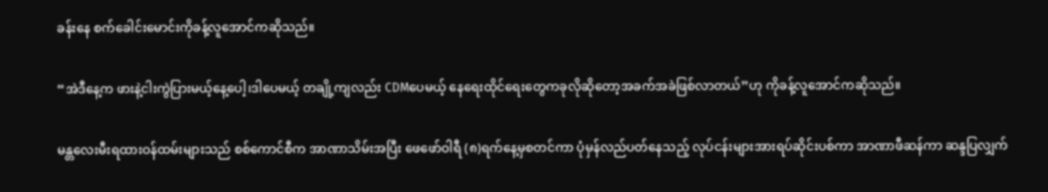ခန်းနေ စက်ခေါင်းမောင်းကိုခန့်လူအောင်ကဆိုသည်။

“အဲဒီနေ့က ဖားနဲ့ငါးကွဲပြားမယ့်နေ့ပေါ့၊ဒါပေမယ့် တချို့ကျလည်း CDMပေမယ့် နေရေးထိုင်ရေးတွေကခုလိုဆိုတော့အခက်အခဲဖြစ်လာတယ်”ဟု ကိုခန့်လူအောင်ကဆိုသည်။

မန္တလေးမီးရထားဝန်ထမ်းများသည် စစ်ကောင်စီက အာဏာသိမ်းအပြီး ဖေဖော်ဝါရီ (၈)ရက်နေ့မှစတင်ကာ ပုံမှန်လည်ပတ်နေသည့် လုပ်ငန်းများအားရပ်ဆိုင်းပစ်ကာ အာဏာဖီဆန်ကာ ဆန္ဒပြလျှက်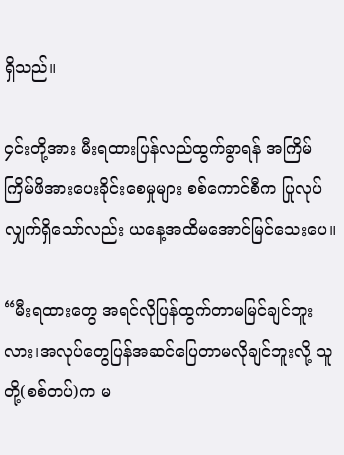ရှိသည်။

၄င်းတို့အား မီးရထားပြန်လည်ထွက်ခွာရန် အကြိမ်ကြိမ်ဖိအားပေးခိုင်းစေမှုများ စစ်ကောင်စီက ပြုလုပ်လျှက်ရှိသော်လည်း ယနေ့အထိမအောင်မြင်သေးပေ။

“မီးရထားတွေ အရင်လိုပြန်ထွက်တာမမြင်ချင်ဘူးလား၊အလုပ်တွေပြန်အဆင်ပြေတာမလိုချင်ဘူးလို့ သူတို့(စစ်တပ်)က မ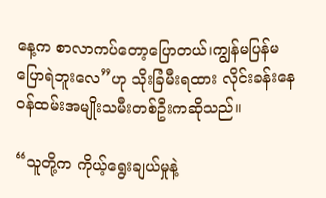နေ့က စာလာကပ်တော့ပြောတယ်၊ကျွန်မပြန်မပြောရဲဘူးလေ”ဟု သိုးခြံမီးရထား လိုင်းခန်းနေ ဝန်ထမ်းအမျိုးသမီးတစ်ဦးကဆိုသည်။

“သူတို့က ကိုယ့်ရွေးချယ်မှုနဲ့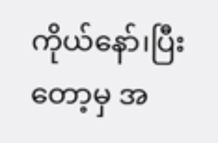ကိုယ်နော်၊ပြီးတော့မှ အ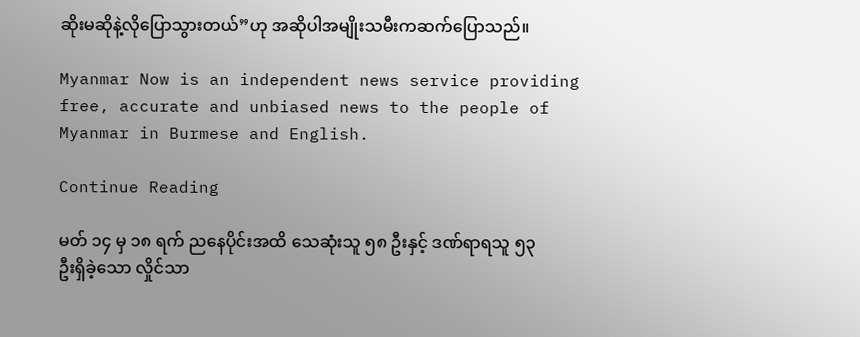ဆိုးမဆိုနဲ့လိုပြောသွားတယ်”ဟု အဆိုပါအမျိုးသမီးကဆက်ပြောသည်။

Myanmar Now is an independent news service providing free, accurate and unbiased news to the people of Myanmar in Burmese and English.

Continue Reading

မတ် ၁၄ မှ ၁၈ ရက် ညနေပိုင်းအထိ သေဆုံးသူ ၅၈ ဦးနှင့် ဒဏ်ရာရသူ ၅၃ ဦးရှိခဲ့သော လှိုင်သာ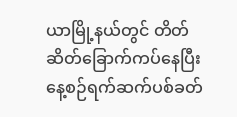ယာမြို့နယ်တွင် တိတ်ဆိတ်ခြောက်ကပ်နေပြီး နေ့စဉ်ရက်ဆက်ပစ်ခတ်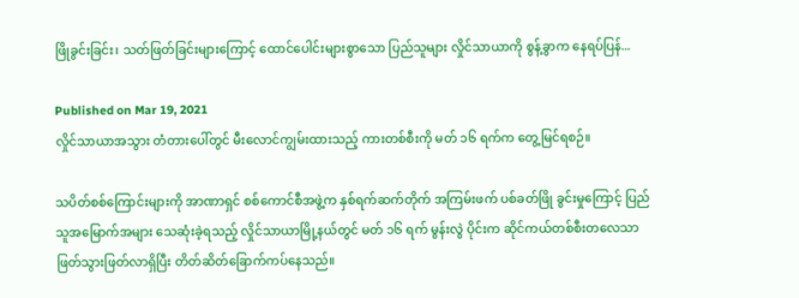ဖြိုခွင်းခြင်း၊ သတ်ဖြတ်ခြင်းများကြောင့် ထောင်ပေါင်းများစွာသော ပြည်သူများ လှိုင်သာယာကို စွန့်ခွာက နေရပ်ပြန်...

Published on Mar 19, 2021
လှိုင်သာယာအသွား တံတားပေါ်တွင် မီးလောင်ကျွမ်းထားသည့် ကားတစ်စီးကို မတ် ၁၆ ရက်က တွေ့မြင်ရစဉ်။

သပိတ်စစ်ကြောင်းများကို အာဏာရှင် စစ်ကောင်စီအဖွဲ့က နှစ်ရက်ဆက်တိုက် အကြမ်းဖက် ပစ်ခတ်ဖြို ခွင်းမှုကြောင့် ပြည်သူအမြောက်အများ သေဆုံးခဲ့ရသည့် လှိုင်သာယာမြို့နယ်တွင် မတ် ၁၆ ရက် မွန်းလွဲ ပိုင်းက ဆိုင်ကယ်တစ်စီးတလေသာ ဖြတ်သွားဖြတ်လာရှိပြီး တိတ်ဆိတ်ခြောက်ကပ်နေသည်။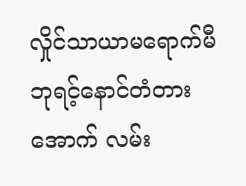လှိုင်သာယာမရောက်မီ ဘုရင့်နောင်တံတားအောက် လမ်း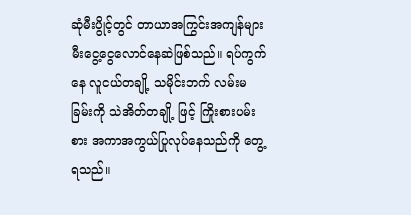ဆုံမီးပွိုင့်တွင် တာယာအကြွင်းအကျန်များ မီးငွေ့ငွေလောင်နေဆဲဖြစ်သည်။ ရပ်ကွက်နေ လူငယ်တချို့ သမိုင်းဘက် လမ်းမခြမ်းကို သဲအိတ်တချို့ ဖြင့် ကြိုးစားပမ်းစား အကာအကွယ်ပြုလုပ်နေသည်ကို တွေ့ရသည်။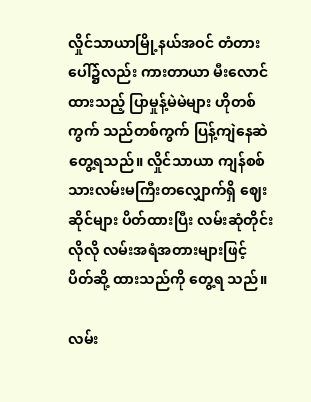လှိုင်သာယာမြို့နယ်အဝင် တံတားပေါ်၌လည်း ကားတာယာ မီးလောင်ထားသည့် ပြာမှုန့်မဲမဲများ ဟိုတစ် ကွက် သည်တစ်ကွက် ပြန့်ကျဲနေဆဲ တွေ့ရသည်။ လှိုင်သာယာ ကျန်စစ်သားလမ်းမကြီးတလျှောက်ရှိ ဈေးဆိုင်များ ပိတ်ထားပြီး လမ်းဆုံတိုင်းလိုလို လမ်းအရံအတားများဖြင့် ပိတ်ဆို့ ထားသည်ကို တွေ့ရ သည်။

လမ်း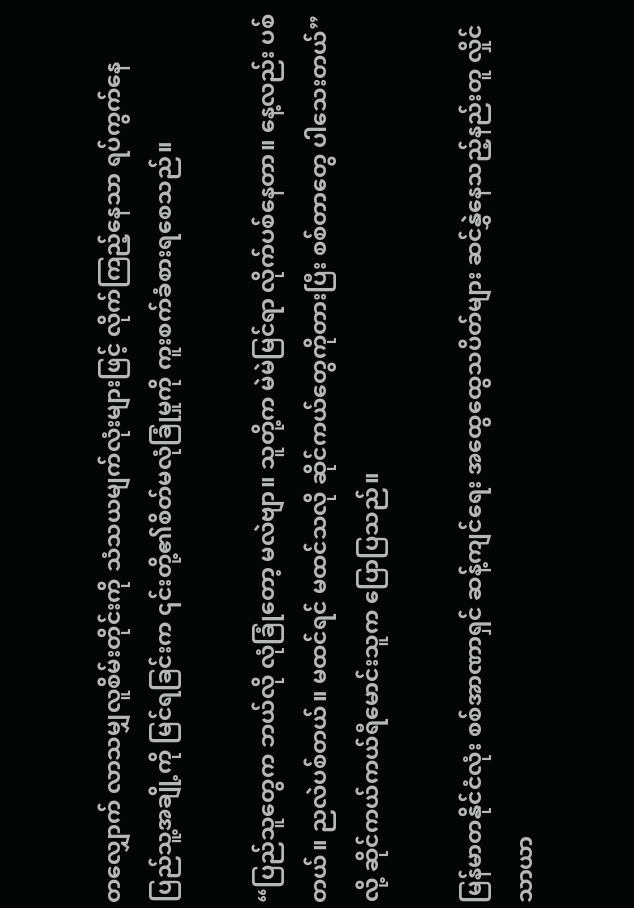တလျှောက် လာသမျှလူစိမ်းတိုင်းကို သံသယမျက်လုံးများဖြင့် လိုက်ကြည့်နေသာ ရပ်ကွက်နေ ပြည်သူ့အချို့ကို မြင်ရခြင်းက ၎င်းတို့၏စိတ်မလုံခြုံမှုကို ကူးစက်ခံစားရစေသည်။

“ပြည်သူတွေက ဘယ်လို လုံခြုံတော့ မလဲဗျာ။ သူတို့က မဲမဲမြင်ရာ လိုက်ပစ်နေတာ။ နေ့လည်း ပစ် တယ်။ ညလဲပစ်တယ်။ မထင်ရင် မထင်သလို ဆိုင်ကယ်တွေကိုတားပြီး စစ်တာတွေ ပါသေးတယ်” လို့ ဆိုင်ကယ်ကယ်ရီမောင်းသူက ပြောပြသည်။

မြန်မာတနိုင်ငံလုံး စစ်အာဏာရှင် ဆန့်ကျင်ရေး အထွေထွေသပိတ်များ ဆင်နွှဲနေသည့်နည်းတူ လှိုင်သာယာ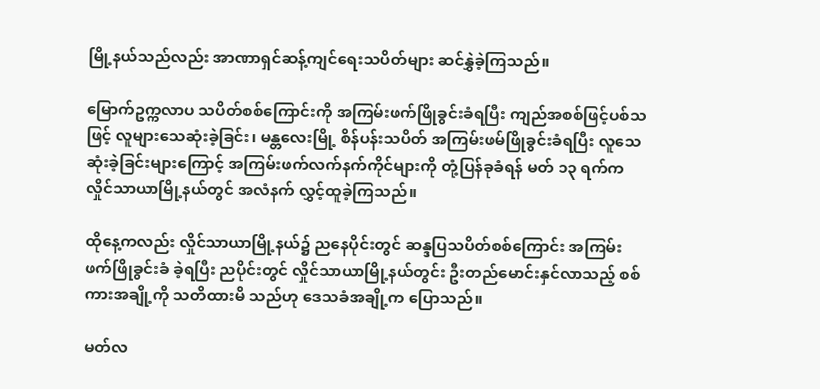မြို့နယ်သည်လည်း အာဏာရှင်ဆန့်ကျင်ရေးသပိတ်များ ဆင်နွှဲခဲ့ကြသည်။

မြောက်ဥက္ကလာပ သပိတ်စစ်ကြောင်းကို အကြမ်းဖက်ဖြိုခွင်းခံရပြီး ကျည်အစစ်ဖြင့်ပစ်သဖြင့် လူများသေဆုံးခဲ့ခြင်း၊ မန္တလေးမြို့ စိန်ပန်းသပိတ် အကြမ်းဖမ်ဖြိုခွင်းခံရပြီး လူသေဆုံးခဲ့ခြင်းများကြောင့် အကြမ်းဖက်လက်နက်ကိုင်များကို တုံ့ပြန်ခုခံရန် မတ် ၁၃ ရက်က လှိုင်သာယာမြို့နယ်တွင် အလံနက် လွှင့်ထူခဲ့ကြသည်။

ထိုနေ့ကလည်း လှိုင်သာယာမြို့နယ်၌ ညနေပိုင်းတွင် ဆန္ဒပြသပိတ်စစ်ကြောင်း အကြမ်းဖက်ဖြိုခွင်းခံ ခဲ့ရပြီး ညပိုင်းတွင် လှိုင်သာယာမြို့နယ်တွင်း ဦးတည်မောင်းနှင်လာသည့် စစ်ကားအချို့ကို သတိထားမိ သည်ဟု ဒေသခံအချို့က ပြောသည်။

မတ်လ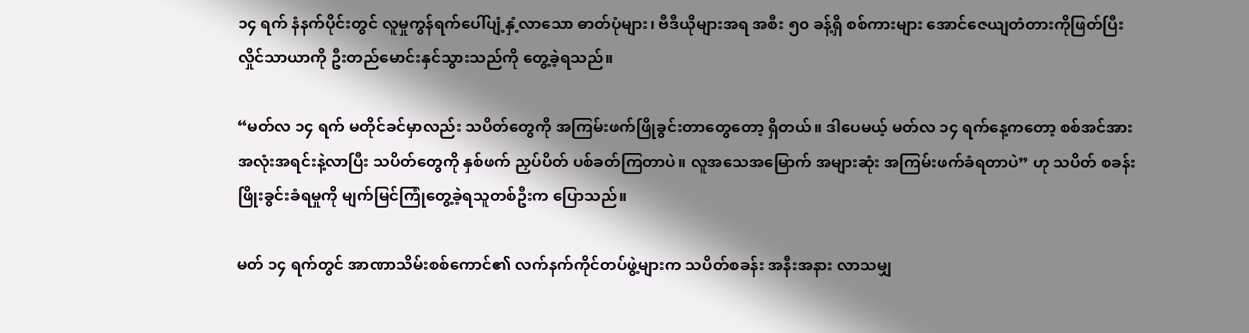၁၄ ရက် နံနက်ပိုင်းတွင် လူမှုကွန်ရက်ပေါ်ပျံ့နှံ့လာသော ဓာတ်ပုံများ၊ ဗီဒီယိုများအရ အစီး ၅၀ ခန့်ရှိ စစ်ကားများ အောင်ဇေယျတံတားကိုဖြတ်ပြီး လှိုင်သာယာကို ဦးတည်မောင်းနှင်သွားသည်ကို တွေ့ခဲ့ရသည်။

“မတ်လ ၁၄ ရက် မတိုင်ခင်မှာလည်း သပိတ်တွေကို အကြမ်းဖက်ဖြိုခွင်းတာတွေတော့ ရှိတယ်။ ဒါပေမယ့် မတ်လ ၁၄ ရက်နေ့ကတော့ စစ်အင်အား အလုံးအရင်းနဲ့လာပြီး သပိတ်တွေကို နှစ်ဖက် ညှပ်ပိတ် ပစ်ခတ်ကြတာပဲ။ လူအသေအမြောက် အများဆုံး အကြမ်းဖက်ခံရတာပဲ” ဟု သပိတ် စခန်းဖြိုးခွင်းခံရမှုကို မျက်မြင်ကြုံတွေ့ခဲ့ရသူတစ်ဦးက ပြောသည်။

မတ် ၁၄ ရက်တွင် အာဏာသိမ်းစစ်ကောင်၏ လက်နက်ကိုင်တပ်ဖွဲ့များက သပိတ်စခန်း အနီးအနား လာသမျှ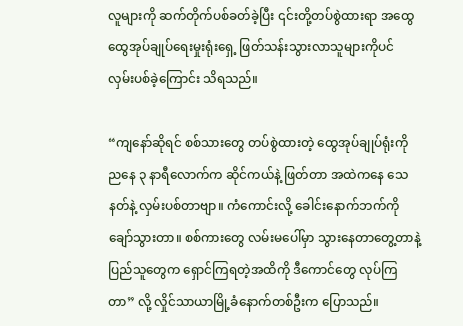လူများကို ဆက်တိုက်ပစ်ခတ်ခဲ့ပြီး ၎င်းတို့တပ်စွဲထားရာ အထွေထွေအုပ်ချုပ်ရေးမှုးရုံးရှေ့ ဖြတ်သန်းသွားလာသူများကိုပင် လှမ်းပစ်ခဲ့ကြောင်း သိရသည်။

“ကျနော်ဆိုရင် စစ်သားတွေ တပ်စွဲထားတဲ့ ထွေအုပ်ချုပ်ရုံးကို ညနေ ၃ နာရီလောက်က ဆိုင်ကယ်နဲ့ ဖြတ်တာ အထဲကနေ သေနတ်နဲ့ လှမ်းပစ်တာဗျာ။ ကံကောင်းလို့ ခေါင်းနောက်ဘက်ကို ချော်သွားတာ။ စစ်ကားတွေ လမ်းမပေါ်မှာ သွားနေတာတွေ့တာနဲ့ ပြည်သူတွေက ရှောင်ကြရတဲ့အထိကို ဒီကောင်တွေ လုပ်ကြတာ” လို့ လှိုင်သာယာမြို့ခံနောက်တစ်ဦးက ပြောသည်။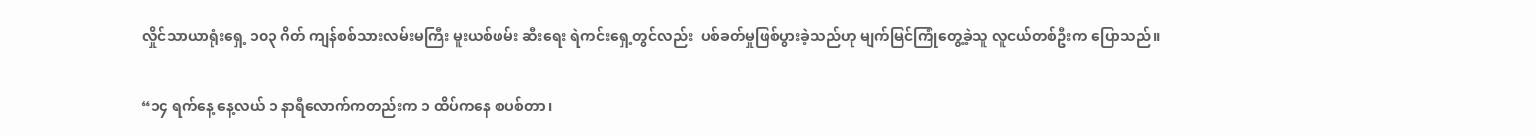လှိုင်သာယာရုံးရှေ့ ၁၀၃ ဂိတ် ကျန်စစ်သားလမ်းမကြီး မူးယစ်ဖမ်း ဆီးရေး ရဲကင်းရှေ့တွင်လည်း  ပစ်ခတ်မှုဖြစ်ပွားခဲ့သည်ဟု မျက်မြင်ကြုံတွေ့ခဲ့သူ လူငယ်တစ်ဦးက ပြောသည်။

“၁၄ ရက်နေ့ နေ့လယ် ၁ နာရီလောက်ကတည်းက ၁ ထိပ်ကနေ စပစ်တာ၊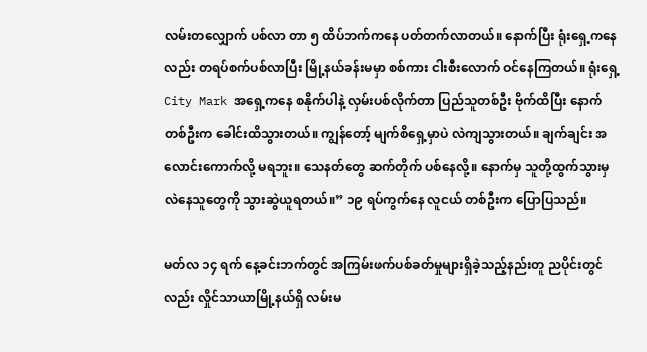လမ်းတလျှောက် ပစ်လာ တာ ၅ ထိပ်ဘက်ကနေ ပတ်တက်လာတယ်။ နောက်ပြီး ရုံးရှေ့ကနေလည်း တရပ်စက်ပစ်လာပြီး မြို့နယ်ခန်းမမှာ စစ်ကား ငါးစီးလောက် ဝင်နေကြတယ်။ ရုံးရှေ့ City Mark အရှေ့ကနေ စနိုက်ပါနဲ့ လှမ်းပစ်လိုက်တာ ပြည်သူတစ်ဦး ဗိုက်ထိပြီး နောက်တစ်ဦးက ခေါင်းထိသွားတယ်။ ကျွန်တော့် မျက်စိရှေ့မှာပဲ လဲကျသွားတယ်။ ချက်ချင်း အလောင်းကောက်လို့ မရဘူး။ သေနတ်တွေ ဆက်တိုက် ပစ်နေလို့။ နောက်မှ သူတို့ထွက်သွားမှ လဲနေသူတွေကို သွားဆွဲယူရတယ်။” ၁၉ ရပ်ကွက်နေ လူငယ် တစ်ဦးက ပြောပြသည်။

မတ်လ ၁၄ ရက် နေ့ခင်းဘက်တွင် အကြမ်းဖက်ပစ်ခတ်မှုများရှိခဲ့သည့်နည်းတူ ညပိုင်းတွင်လည်း လှိုင်သာယာမြို့နယ်ရှိ လမ်းမ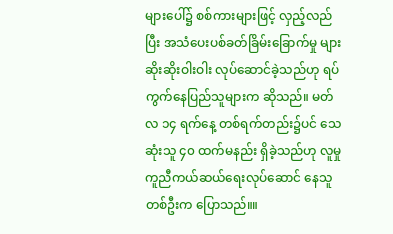များပေါ်၌ စစ်ကားများဖြင့် လှည့်လည်ပြီး အသံပေးပစ်ခတ်ခြိမ်းခြောက်မှု များဆိုးဆိုးဝါးဝါး လုပ်ဆောင်ခဲ့သည်ဟု ရပ်ကွက်နေပြည်သူများက ဆိုသည်။ မတ်လ ၁၄ ရက်နေ့ တစ်ရက်တည်း၌ပင် သေဆုံးသူ ၄၀ ထက်မနည်း ရှိခဲ့သည်ဟု လူမှုကူညီကယ်ဆယ်ရေးလုပ်ဆောင် နေသူတစ်ဦးက ပြောသည်။။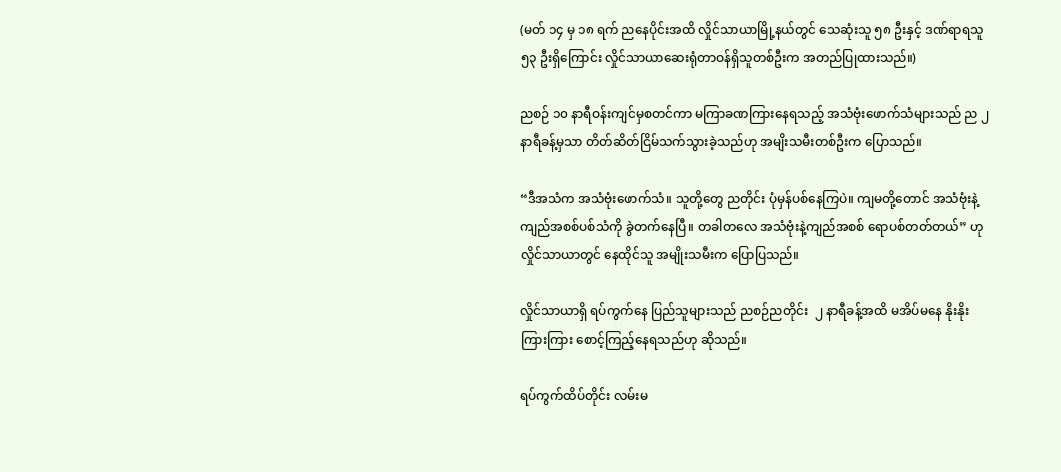(မတ် ၁၄ မှ ၁၈ ရက် ညနေပိုင်းအထိ လှိုင်သာယာမြို့နယ်တွင် သေဆုံးသူ ၅၈ ဦးနှင့် ဒဏ်ရာရသူ ၅၃ ဦးရှိကြောင်း လှိုင်သာယာဆေးရုံတာဝန်ရှိသူတစ်ဦးက အတည်ပြုထားသည်။)

ညစဉ် ၁၀ နာရီဝန်းကျင်မှစတင်ကာ မကြာခဏကြားနေရသည့် အသံဗုံးဖောက်သံများသည် ည ၂ နာရီခန့်မှသာ တိတ်ဆိတ်ငြိမ်သက်သွားခဲ့သည်ဟု အမျိးသမီးတစ်ဦးက ပြောသည်။

“ဒီအသံက အသံဗုံးဖောက်သံ။ သူတို့တွေ ညတိုင်း ပုံမှန်ပစ်နေကြပဲ။ ကျမတို့တောင် အသံဗုံးနဲ့ ကျည်အစစ်ပစ်သံကို ခွဲတက်နေပြီ။ တခါတလေ အသံဗုံးနဲ့ကျည်အစစ် ရောပစ်တတ်တယ်” ဟု လှိုင်သာယာတွင် နေထိုင်သူ အမျိုးသမီးက ပြောပြသည်။

လှိုင်သာယာရှိ ရပ်ကွက်နေ ပြည်သူများသည် ညစဉ်ညတိုင်း  ၂ နာရီခန့်အထိ မအိပ်မနေ နိုးနိုးကြားကြား စောင့်ကြည့်နေရသည်ဟု ဆိုသည်။

ရပ်ကွက်ထိပ်တိုင်း လမ်းမ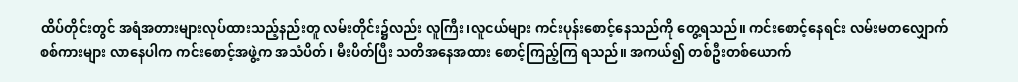ထိပ်တိုင်းတွင် အရံအတားများလုပ်ထားသည့်နည်းတူ လမ်းတိုင်း၌လည်း လူကြီး၊လူငယ်များ ကင်းပုန်းစောင့်နေသည်ကို တွေ့ရသည်။ ကင်းစောင့်နေရင်း လမ်းမတလျှောက် စစ်ကားများ လာနေပါက ကင်းစောင့်အဖွဲ့က အသံပိတ်၊ မီးပိတ်ပြီး သတိအနေအထား စောင့်ကြည့်ကြ ရသည်။ အကယ်၍ တစ်ဦးတစ်ယောက်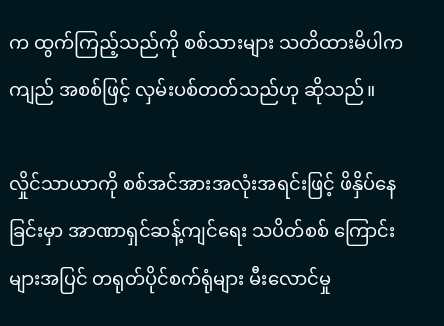က ထွက်ကြည့်သည်ကို စစ်သားများ သတိထားမိပါက ကျည် အစစ်ဖြင့် လှမ်းပစ်တတ်သည်ဟု ဆိုသည်။

လှိုင်သာယာကို စစ်အင်အားအလုံးအရင်းဖြင့် ဖိနှိပ်နေခြင်းမှာ အာဏာရှင်ဆန့်ကျင်ရေး သပိတ်စစ် ကြောင်းများအပြင် တရုတ်ပိုင်စက်ရုံများ မီးလောင်မှု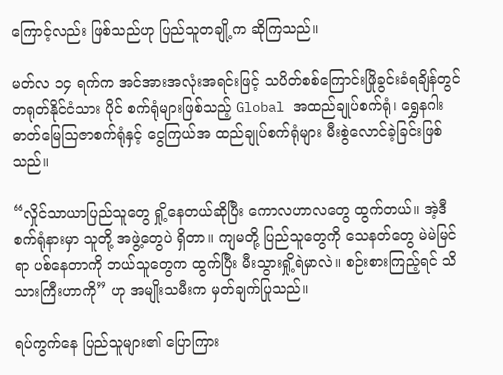ကြောင့်လည်း ဖြစ်သည်ဟု ပြည်သူတချို့က ဆိုကြသည်။

မတ်လ ၁၄ ရက်က အင်အားအလုံးအရင်းဖြင့် သပိတ်စစ်ကြောင်းဖြိုခွင်းခံရချိန်တွင် တရုတ်နိုင်ငံသား ပိုင် စက်ရုံများဖြစ်သည့် Global အထည်ချုပ်စက်ရုံ၊ ရွှေနဂါး ဓာတ်မြေသြဇာစက်ရုံနှင့် ငွေကြယ်အ ထည်ချုပ်စက်ရုံများ မီးစွဲလောင်ခဲ့ခြင်းဖြစ်သည်။

“လှိုင်သာယာပြည်သူတွေ ရှို့နေတယ်ဆိုပြီး ကောလဟာလတွေ ထွက်တယ်။ အဲ့ဒီစက်ရုံနားမှာ သူတို့ အဖွဲ့တွေပဲ ရှိတာ။ ကျမတို့ ပြည်သူတွေကို သေနတ်တွေ မဲမဲမြင်ရာ ပစ်နေတာကို ဘယ်သူတွေက ထွက်ပြီး မီးသွားရှို့ရဲမှာလဲ။ စဉ်းစားကြည့်ရင် သိသားကြီးဟာကို” ဟု အမျိုးသမီးက မှတ်ချက်ပြုသည်။

ရပ်ကွက်နေ ပြည်သူများ၏ ပြောကြား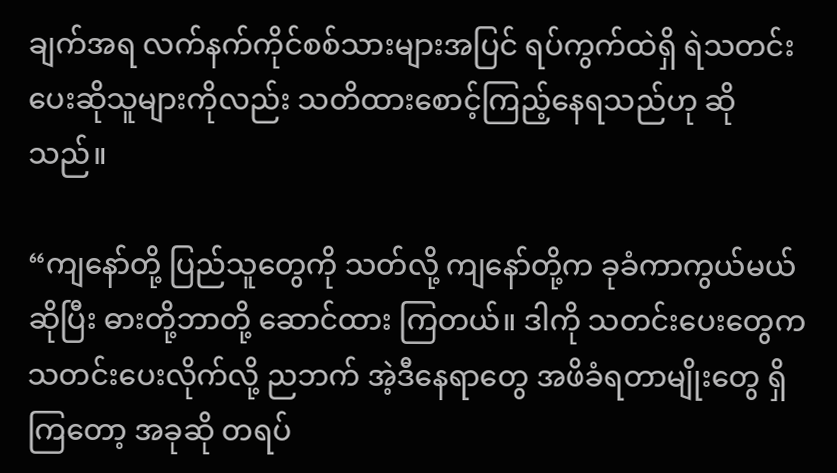ချက်အရ လက်နက်ကိုင်စစ်သားများအပြင် ရပ်ကွက်ထဲရှိ ရဲသတင်းပေးဆိုသူများကိုလည်း သတိထားစောင့်ကြည့်နေရသည်ဟု ဆိုသည်။

“ကျနော်တို့ ပြည်သူတွေကို သတ်လို့ ကျနော်တို့က ခုခံကာကွယ်မယ်ဆိုပြီး ဓားတို့ဘာတို့ ဆောင်ထား ကြတယ်။ ဒါကို သတင်းပေးတွေက သတင်းပေးလိုက်လို့ ညဘက် အဲ့ဒီနေရာတွေ အဖိခံရတာမျိုးတွေ ရှိကြတော့ အခုဆို တရပ်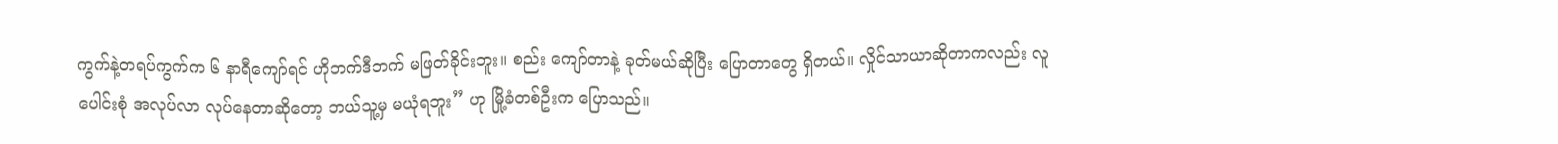ကွက်နဲ့တရပ်ကွက်က ၆ နာရီကျော်ရင် ဟိုဘက်ဒီဘက် မဖြတ်ခိုင်းဘူး။ စည်း ကျော်တာနဲ့ ခုတ်မယ်ဆိုပြီး ပြောတာတွေ ရှိတယ်။ လှိုင်သာယာဆိုတာကလည်း လူပေါင်းစုံ အလုပ်လာ လုပ်နေတာဆိုတော့ ဘယ်သူ့မှ မယုံရဘူး” ဟု မြို့ခံတစ်ဦးက ပြောသည်။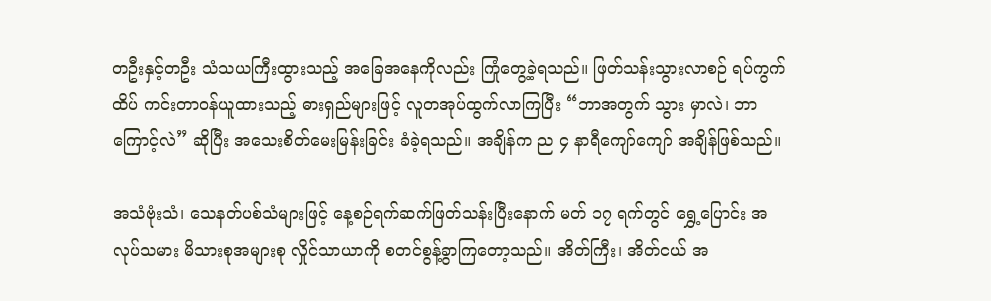တဦးနှင့်တဦး သံသယကြီးထွားသည့် အခြေအနေကိုလည်း ကြုံတွေ့ခဲ့ရသည်။ ဖြတ်သန်းသွားလာစဉ် ရပ်ကွက်ထိပ် ကင်းတာဝန်ယူထားသည့် ဓားရှည်များဖြင့် လူတအုပ်ထွက်လာကြပြီး “ဘာအတွက် သွား မှာလဲ၊ ဘာကြောင့်လဲ” ဆိုပြီး အသေးစိတ်မေးမြန်းခြင်း ခံခဲ့ရသည်။ အချိန်က ည ၄ နာရီကျော်ကျော် အချိန်ဖြစ်သည်။

အသံဗုံးသံ၊ သေနတ်ပစ်သံများဖြင့် နေ့စဉ်ရက်ဆက်ဖြတ်သန်းပြီးနောက် မတ် ၁၇ ရက်တွင် ရွှေ့ပြောင်း အလုပ်သမား မိသားစုအများစု လှိုင်သာယာကို စတင်စွန့်ခွာကြတော့သည်။ အိတ်ကြီး၊ အိတ်ငယ် အ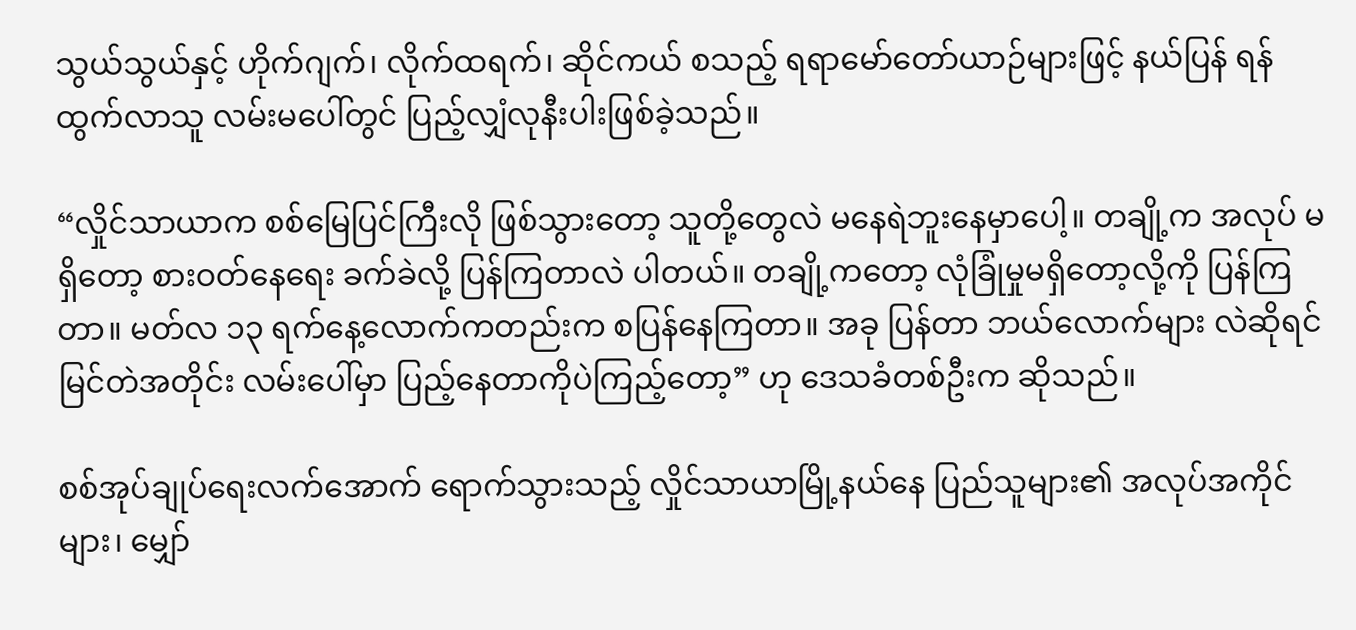သွယ်သွယ်နှင့် ဟိုက်ဂျက်၊ လိုက်ထရက်၊ ဆိုင်ကယ် စသည့် ရရာမော်တော်ယာဉ်များဖြင့် နယ်ပြန် ရန်ထွက်လာသူ လမ်းမပေါ်တွင် ပြည့်လျှံလုနီးပါးဖြစ်ခဲ့သည်။

“လှိုင်သာယာက စစ်မြေပြင်ကြီးလို ဖြစ်သွားတော့ သူတို့တွေလဲ မနေရဲဘူးနေမှာပေါ့။ တချို့က အလုပ် မရှိတော့ စားဝတ်နေရေး ခက်ခဲလို့ ပြန်ကြတာလဲ ပါတယ်။ တချို့ကတော့ လုံခြုံမှုမရှိတော့လို့ကို ပြန်ကြတာ။ မတ်လ ၁၃ ရက်နေ့လောက်ကတည်းက စပြန်နေကြတာ။ အခု ပြန်တာ ဘယ်လောက်များ လဲဆိုရင် မြင်တဲအတိုင်း လမ်းပေါ်မှာ ပြည့်နေတာကိုပဲကြည့်တော့” ဟု ဒေသခံတစ်ဦးက ဆိုသည်။

စစ်အုပ်ချုပ်ရေးလက်အောက် ရောက်သွားသည့် လှိုင်သာယာမြို့နယ်နေ ပြည်သူများ၏ အလုပ်အကိုင် များ၊ မျှော်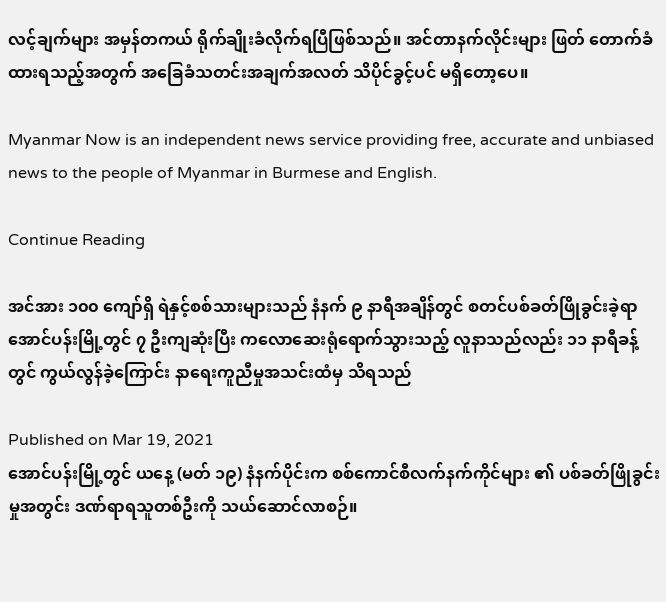လင့်ချက်များ အမှန်တကယ် ရိုက်ချိုးခံလိုက်ရပြီဖြစ်သည်။ အင်တာနက်လိုင်းများ ဖြတ် တောက်ခံထားရသည့်အတွက် အခြေခံသတင်းအချက်အလတ် သိပိုင်ခွင့်ပင် မရှိတော့ပေ။

Myanmar Now is an independent news service providing free, accurate and unbiased news to the people of Myanmar in Burmese and English.

Continue Reading

အင်အား ၁၀၀ ကျော်ရှိ ရဲနှင့်စစ်သားများသည် နံနက် ၉ နာရီအချိန်တွင် စတင်ပစ်ခတ်ဖြိုခွင်းခဲ့ရာ အောင်ပန်းမြို့တွင် ၇ ဦးကျဆုံးပြီး ကလောဆေးရုံရောက်သွားသည့် လူနာသည်လည်း ၁၁ နာရီခန့်တွင် ကွယ်လွန်ခဲ့ကြောင်း နာရေးကူညီမှုအသင်းထံမှ သိရသည်

Published on Mar 19, 2021
အောင်ပန်းမြို့တွင် ယနေ့ (မတ် ၁၉) နံနက်ပိုင်းက စစ်ကောင်စီလက်နက်ကိုင်များ ၏ ပစ်ခတ်ဖြိုခွင်းမှုအတွင်း ဒဏ်ရာရသူတစ်ဦးကို သယ်ဆောင်လာစဉ်။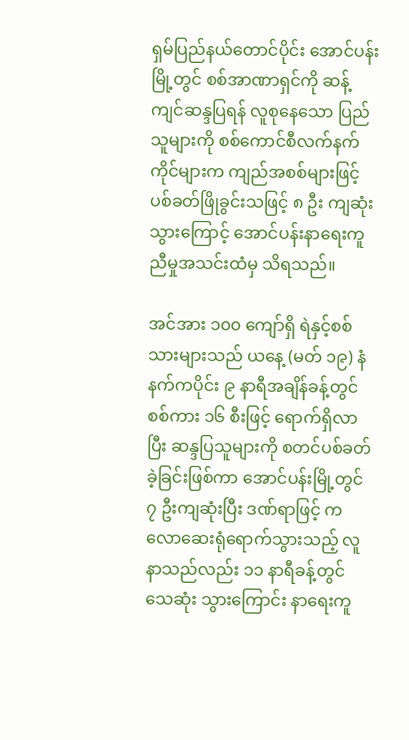ရှမ်ပြည်နယ်တောင်ပိုင်း အောင်ပန်းမြို့တွင် စစ်အာဏာရှင်ကို ဆန့်ကျင်ဆန္ဒပြရန် လူစုနေသော ပြည်သူများကို စစ်ကောင်စီလက်နက်ကိုင်များက ကျည်အစစ်များဖြင့် ပစ်ခတ်ဖြိုခွင်းသဖြင့် ၈ ဦး ကျဆုံးသွားကြောင့် အောင်ပန်းနာရေးကူညီမှုအသင်းထံမှ သိရသည်။

အင်အား ၁၀၀ ကျော်ရှိ ရဲနှင့်စစ်သားများသည် ယနေ့ (မတ် ၁၉) နံနက်ကပိုင်း ၉ နာရီအချိန်ခန့်တွင် စစ်ကား ၁၆ စီးဖြင့် ရောက်ရှိလာပြီး ဆန္ဒပြသူများကို စတင်ပစ်ခတ်ခဲ့ခြင်းဖြစ်ကာ အောင်ပန်းမြို့တွင် ၇ ဦးကျဆုံးပြီး ဒဏ်ရာဖြင့် ကလောဆေးရုံရောက်သွားသည့် လူနာသည်လည်း ၁၁ နာရီခန့်တွင် သေဆုံး သွားကြောင်း နာရေးကူ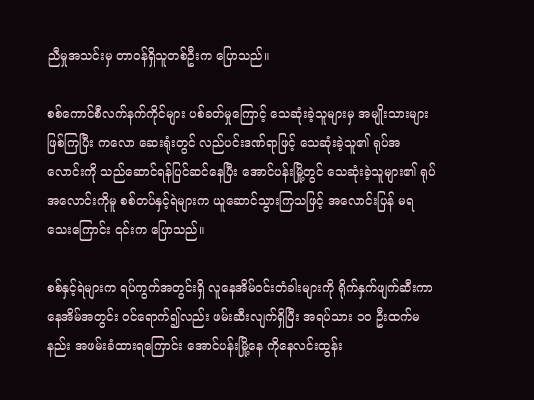ညီမှုအသင်းမှ တာဝန်ရှိသူတစ်ဦးက ပြောသည်။

စစ်ကောင်စီလက်နက်ကိုင်များ ပစ်ခတ်မှုကြောင့် သေဆုံးခဲ့သူများမှ အမျိုးသားများဖြစ်ကြပြီး ကလော ဆေးရုံးတွင် လည်ပင်းဒဏ်ရာဖြင့် သေဆုံးခဲ့သူ၏ ရုပ်အလောင်းကို သည်ဆောင်ရန်ပြင်ဆင်နေပြီး အောင်ပန်းမြို့တွင် သေဆုံးခဲ့သူများ၏ ရုပ်အလောင်းကိုမူ စစ်တပ်နှင့်ရဲများက ယူဆောင်သွားကြသဖြင့် အလောင်းပြန် မရသေးကြောင်း ၎င်းက ပြောသည်။

စစ်နှင့်ရဲများက ရပ်ကွက်အတွင်းရှိ လူနေအိမ်ဝင်းတံခါးများကို ရိုက်နှက်ဖျက်ဆီးကာ နေအိမ်အတွင်း ဝင်ရောက်၍လည်း ဖမ်းဆီးလျက်ရှိပြီး အရပ်သား ၁၀ ဦးထက်မနည်း အဖမ်းခံထားရကြောင်း အောင်ပန်းမြို့နေ ကိုနေလင်းထွန်း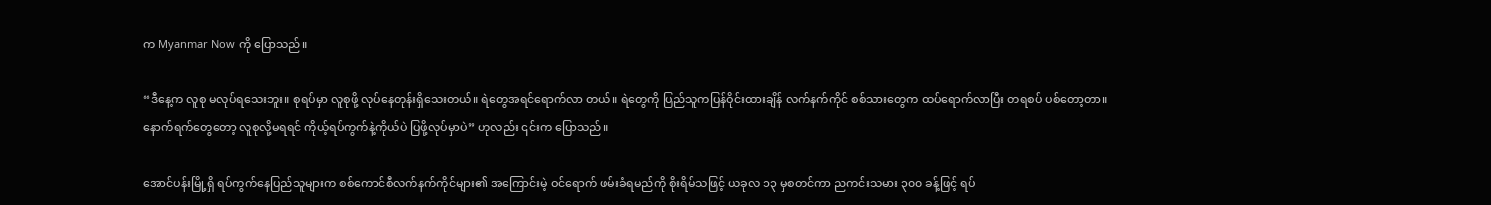က Myanmar Now ကို ပြောသည်။

“ဒီနေ့က လူစု မလုပ်ရသေးဘူး။ စုရပ်မှာ လူစုဖို့ လုပ်နေတုန်းရှိသေးတယ်။ ရဲတွေအရင်ရောက်လာ တယ်။ ရဲတွေကို ပြည်သူကပြန်ဝိုင်းထားချိန် လက်နက်ကိုင် စစ်သားတွေက ထပ်ရောက်လာပြီး တရစပ် ပစ်တော့တာ။ နောက်ရက်တွေတော့ လူစုလို့မရရင် ကိုယ့်ရပ်ကွက်နဲ့ကိုယ်ပဲ ပြဖို့လုပ်မှာပဲ” ဟုလည်း ၎င်းက ပြောသည်။

အောင်ပန်းမြို့ရှိ ရပ်ကွက်နေပြည်သူများက စစ်ကောင်စီလက်နက်ကိုင်များ၏ အကြောင်းမဲ့ ဝင်ရောက် ဖမ်းခံရမည်ကို စိုးရိမ်သဖြင့် ယခုလ ၁၃ မှစတင်ကာ ညကင်းသမား ၃၀၀ ခန့်ဖြင့် ရပ်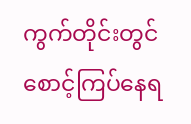ကွက်တိုင်းတွင် စောင့်ကြပ်နေရ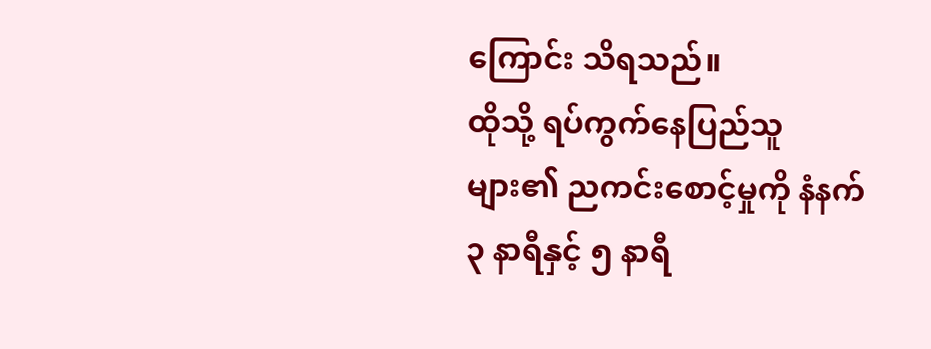ကြောင်း သိရသည်။
ထိုသို့ ရပ်ကွက်နေပြည်သူများ၏ ညကင်းစောင့်မှုကို နံနက် ၃ နာရီနှင့် ၅ နာရီ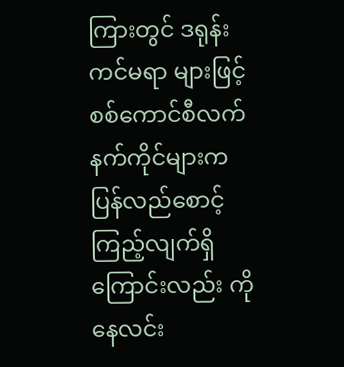ကြားတွင် ဒရုန်းကင်မရာ များဖြင့် စစ်ကောင်စီလက်နက်ကိုင်များက ပြန်လည်စောင့်ကြည့်လျက်ရှိကြောင်းလည်း ကိုနေလင်း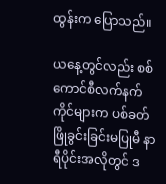ထွန်းက ပြောသည်။

ယနေ့တွင်လည်း စစ်ကောင်စီလက်နက်ကိုင်များက ပစ်ခတ်ဖြိုခွင်းခြင်းမပြုမီ နာရီပိုင်းအလိုတွင် ဒ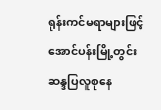ရုန်းကင်မရာများဖြင့် အောင်ပန်းမြို့တွင်း ဆန္ဒပြလူစုနေ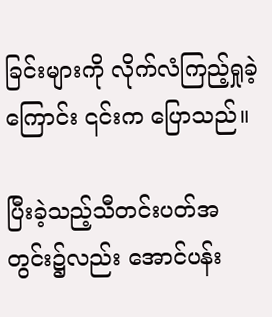ခြင်းများကို လိုက်လံကြည့်ရှုခဲ့ကြောင်း ၎င်းက ပြောသည်။

ပြီးခဲ့သည့်သီတင်းပတ်အတွင်း၌လည်း အောင်ပန်း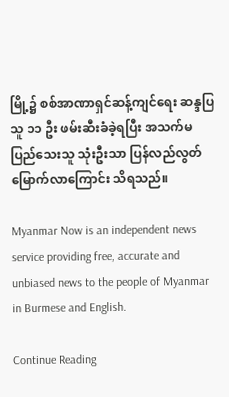မြို့၌ စစ်အာဏာရှင်ဆန့်ကျင်ရေး ဆန္ဒပြသူ ၁၁ ဦး ဖမ်းဆီးခံခဲ့ရပြီး အသက်မပြည်သေးသူ သုံးဦးသာ ပြန်လည်လွတ်မြောက်လာကြောင်း သိရသည်။

Myanmar Now is an independent news service providing free, accurate and unbiased news to the people of Myanmar in Burmese and English.

Continue Reading